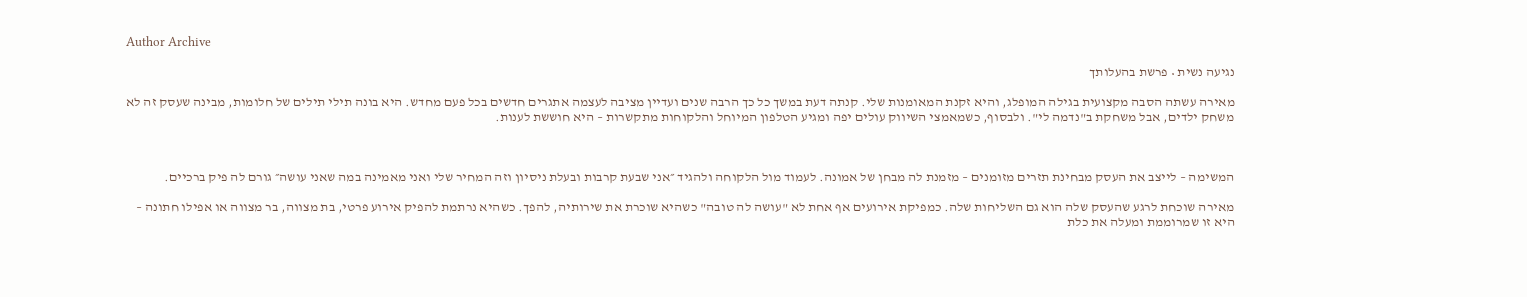Author Archive

נגיעה נשית • פרשת בהעלותך

מאירה עשתה הסבה מקצועית בגילה המופלג, והיא זקנת המאומנות שלי. קנתה דעת במשך כל כך הרבה שנים ועדיין מציבה לעצמה אתגרים חדשים בכל פעם מחדש. היא בונה תילי תילים של חלומות, מבינה שעסק זה לא משחק ילדים, אבל משחקת ב"נדמה לי". ולבסוף, כשמאמצי השיווק עולים יפה ומגיע הטלפון המיוחל והלקוחות מתקשרות – היא חוששת לענות.



המשימה – לייצב את העסק מבחינת תזרים מזומנים – מזמנת לה מבחן של אמונה. לעמוד מול הלקוחה ולהגיד ״אני שבעת קרבות ובעלת ניסיון וזה המחיר שלי ואני מאמינה במה שאני עושה״ גורם לה פיק ברכיים.

מאירה שוכחת לרגע שהעסק שלה הוא גם השליחות שלה. כמפיקת אירועים אף אחת לא "עושה לה טובה" כשהיא שוכרת את שירותיה, להפך. כשהיא נרתמת להפיק אירוע פרטי, בת מצווה, בר מצווה או אפילו חתונה – היא זו שמרוממת ומעלה את כלת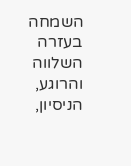השמחה בעזרה השלווה והרוגע, הניסיון,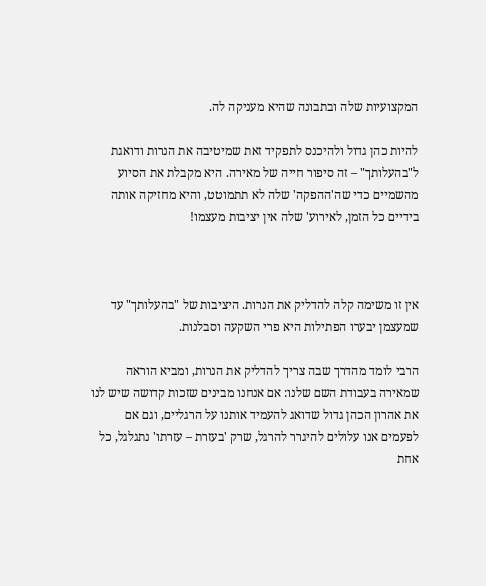המקצועיות שלה ובתבונה שהיא מעניקה לה.

להיות כהן גדול ולהיכנס לתפקיד זאת שמיטיבה את הנרות ודואגת ל"בהעלותך" – זה סיפור חייה של מאירה. היא מקבלת את הסיוע מהשמיים כדי שה'ההפקה' שלה לא תתמוטט, והיא מחזיקה אותה בידיים כל הזמן, לאירוע' שלה אין יציבות מעצמו!



אין זו משימה קלה להדליק את הנרות. היציבות של "בהעלותך" עד שמעצמן יבערו הפתילות היא פרי השקעה וסבלנות.

הרבי לומד מהדרך שבה צריך להדליק את הנרות, ומביא הוראה שמאירה בעבודת השם שלנו: אם אנחנו מבינים שזכות קדושה שיש לנו את אהרון הכהן גדול שדואג להעמיד אותנו על הרגליים, וגם אם לפעמים אנו עלולים להיגרר להרגל, שרק 'בעזרת – עזרתו' נתגלגל, כל אחת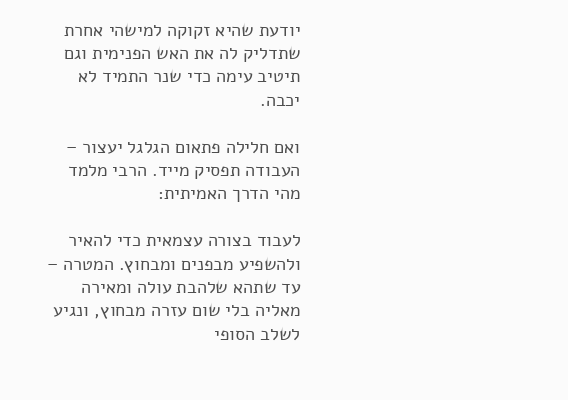יודעת שהיא זקוקה למישהי אחרת שתדליק לה את האש הפנימית וגם תיטיב עימה כדי שנר התמיד לא יכבה.

ואם חלילה פתאום הגלגל יעצור – העבודה תפסיק מייד. הרבי מלמד מהי הדרך האמיתית:

לעבוד בצורה עצמאית כדי להאיר ולהשפיע מבפנים ומבחוץ. המטרה – עד שתהא שלהבת עולה ומאירה מאליה בלי שום עזרה מבחוץ, ונגיע לשלב הסופי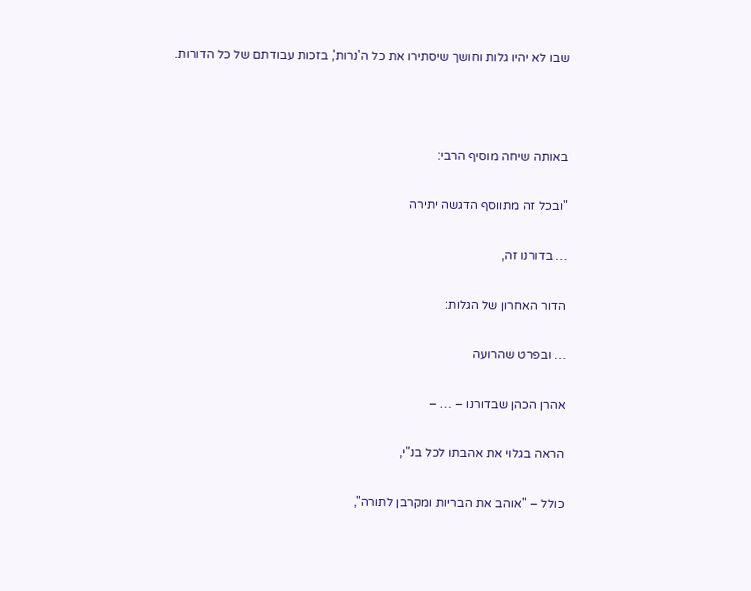שבו לא יהיו גלות וחושך שיסתירו את כל ה'נרות', בזכות עבודתם של כל הדורות.



באותה שיחה מוסיף הרבי:

"ובכל זה מתווסף הדגשה יתירה

… בדורנו זה,

הדור האחרון של הגלות:

… ובפרט שהרועה

אהרן הכהן שבדורנו – … –

הראה בגלוי את אהבתו לכל בנ"י,

כולל – "אוהב את הבריות ומקרבן לתורה",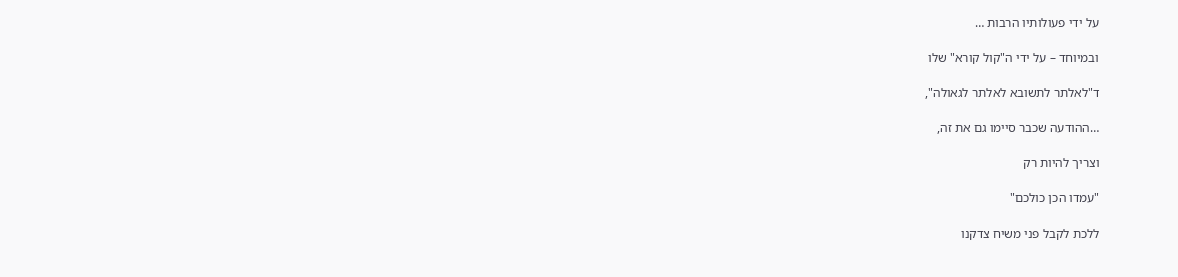על ידי פעולותיו הרבות …

ובמיוחד – על ידי ה"קול קורא" שלו

ד"לאלתר לתשובא לאלתר לגאולה",

…ההודעה שכבר סיימו גם את זה,

וצריך להיות רק

"עמדו הכן כולכם"

ללכת לקבל פני משיח צדקנו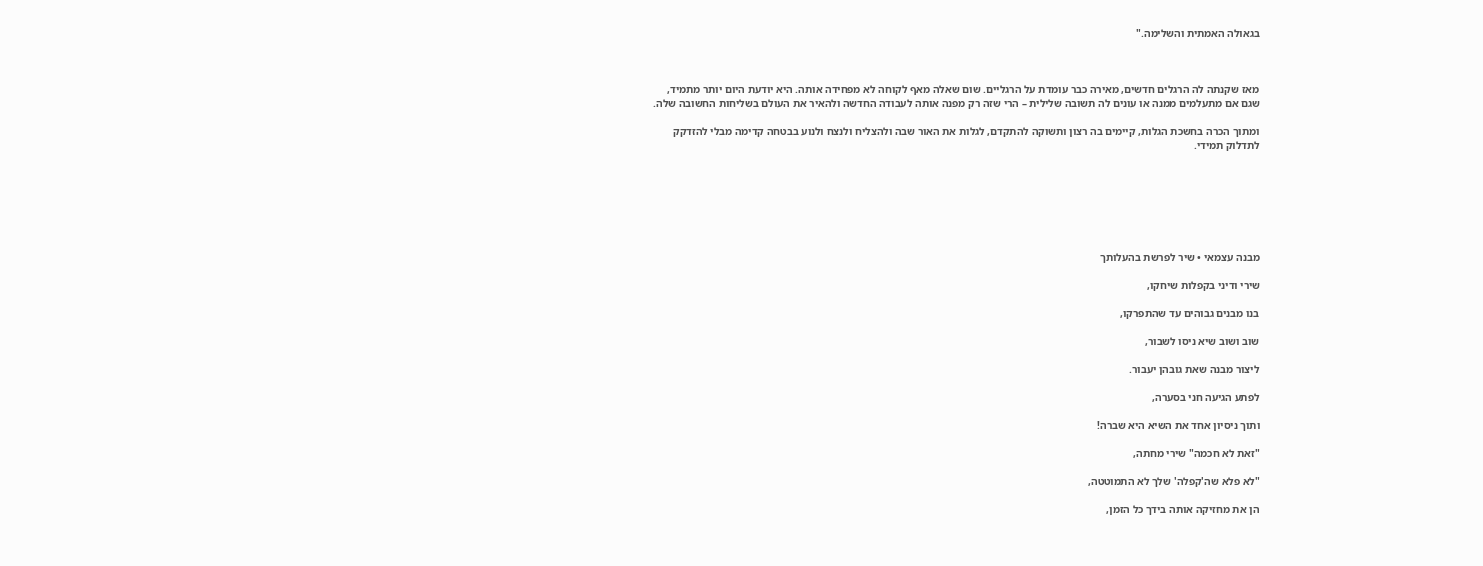בגאולה האמתית והשלימה."



מאז שקנתה לה הרגלים חדשים, מאירה כבר עומדת על הרגליים. שום שאלה מאף לקוחה לא מפחידה אותה. היא יודעת היום יותר מתמיד, שגם אם מתעלמים ממנה או עונים לה תשובה שלילית – הרי שזה רק מפנה אותה לעבודה החדשה ולהאיר את העולם בשליחות החשובה שלה.

ומתוך הכרה בחשכת הגלות, קיימים בה רצון ותשוקה להתקדם, לגלות את האור שבה ולהצליח ולנצח ולנוע בבטחה קדימה מבלי להזדקק לתדלוק תמידי.







מבנה עצמאי • שיר לפרשת בהעלותך

שירי ודיני בקפלות שיחקו,

בנו מבנים גבוהים עד שהתפרקו,

שוב ושוב שיא ניסו לשבור,

ליצור מבנה שאת גובהן יעבור.

לפתע הגיעה חני בסערה,

ותוך ניסיון אחד את השיא היא שברה!

"זאת לא חכמה" שירי מחתה,

"לא פלא שה'קפלה' שלך לא התמוטטה,

הן את מחזיקה אותה בידך כל הזמן,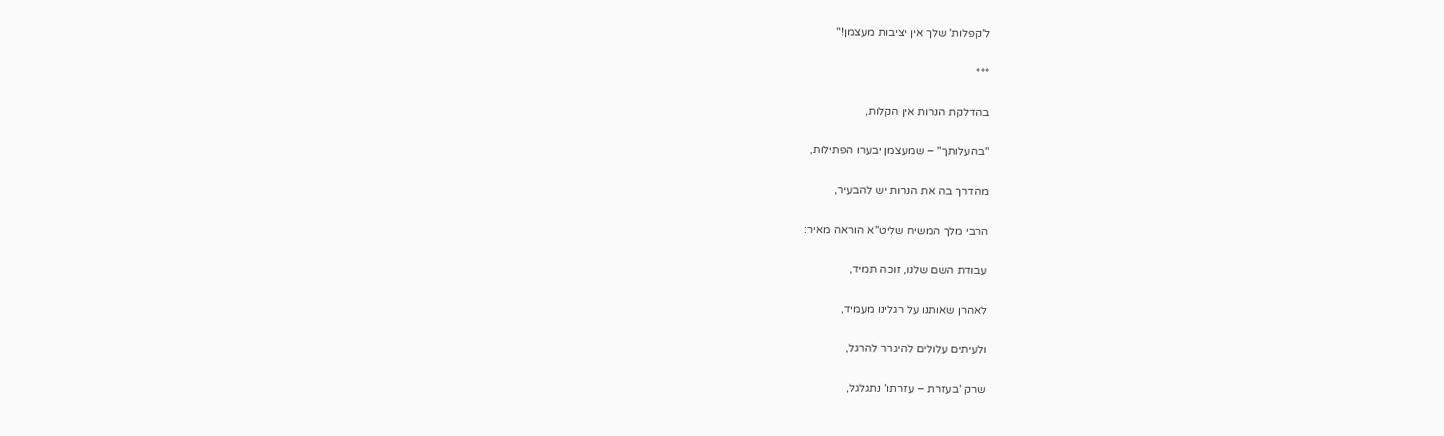ל'קפלות' שלך אין יציבות מעצמן!"

***

בהדלקת הנרות אין הקלות,

"בהעלותך" – שמעצמן יבערו הפתילות,

מהדרך בה את הנרות יש להבעיר,

הרבי מלך המשיח שליט"א הוראה מאיר:

עבודת השם שלנו, זוכה תמיד,

לאהרן שאותנו על רגלינו מעמיד,

ולעיתים עלולים להיגרר להרגל,

שרק 'בעזרת – עזרתו' נתגלגל,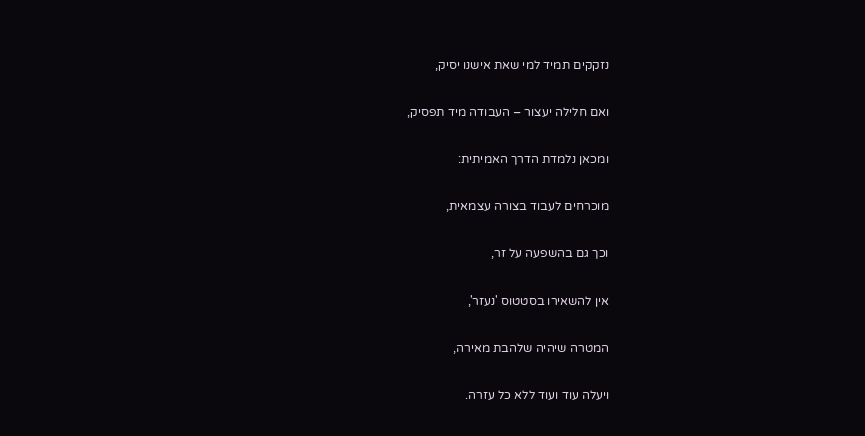נזקקים תמיד למי שאת אישנו יסיק,

ואם חלילה יעצור – העבודה מיד תפסיק,

ומכאן נלמדת הדרך האמיתית:

מוכרחים לעבוד בצורה עצמאית,

וכך גם בהשפעה על זר,

אין להשאירו בסטטוס 'נעזר',

המטרה שיהיה שלהבת מאירה,

ויעלה עוד ועוד ללא כל עזרה.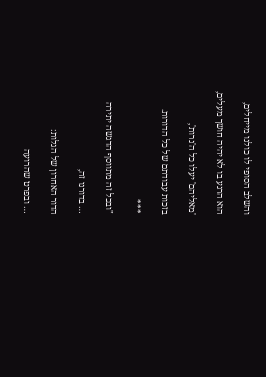והשלב הסופי לו כולנו מייחלים,

הוא הרגע בו לא יהיה חושך מעלים,

'מאליהם' יעלו כל ה'נרות',

בזכות עבודתם של כל הדורות.

***

"ובכל זה מתווסף הדגשה יתירה

… בדורנו זה,

הדור האחרון של הגלות:

… ובפרט שהרועה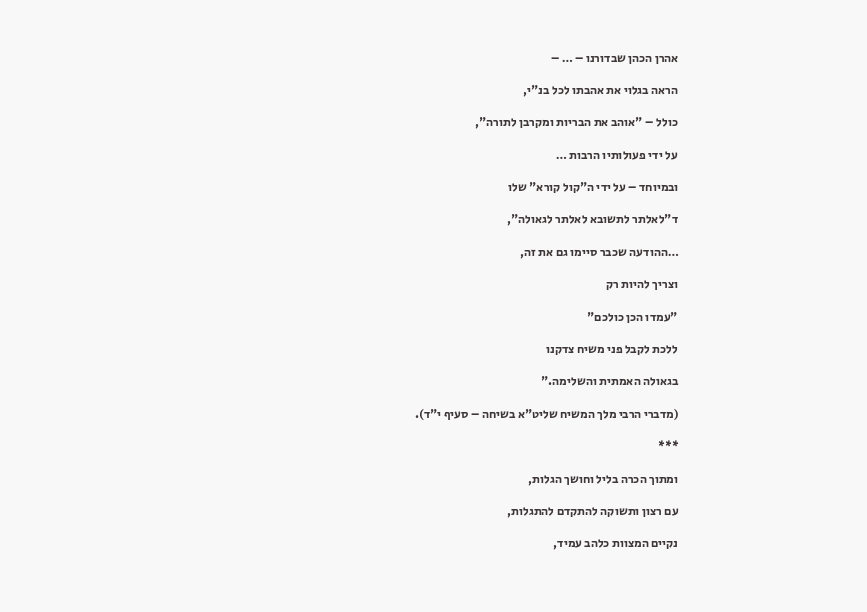אהרן הכהן שבדורנו – … –

הראה בגלוי את אהבתו לכל בנ"י,

כולל – "אוהב את הבריות ומקרבן לתורה",

על ידי פעולותיו הרבות …

ובמיוחד – על ידי ה"קול קורא" שלו

ד"לאלתר לתשובא לאלתר לגאולה",

…ההודעה שכבר סיימו גם את זה,

וצריך להיות רק

"עמדו הכן כולכם"

ללכת לקבל פני משיח צדקנו

בגאולה האמתית והשלימה."

(מדברי הרבי מלך המשיח שליט"א בשיחה – סעיף י"ד).

***

ומתוך הכרה בליל וחושך הגלות,

עם רצון ותשוקה להתקדם להתגלות,

נקיים המצוות כלהב עמיד,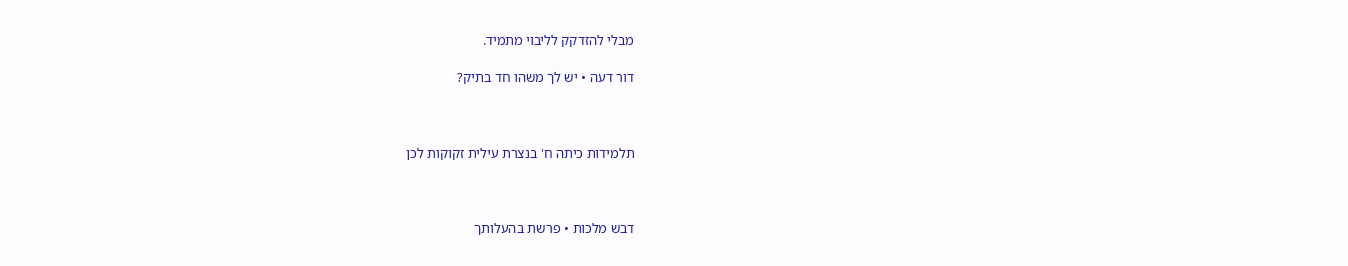מבלי להזדקק לליבוי מתמיד.

דור דעה • יש לך משהו חד בתיק?



תלמידות כיתה ח' בנצרת עילית זקוקות לכן



דבש מלכות • פרשת בהעלותך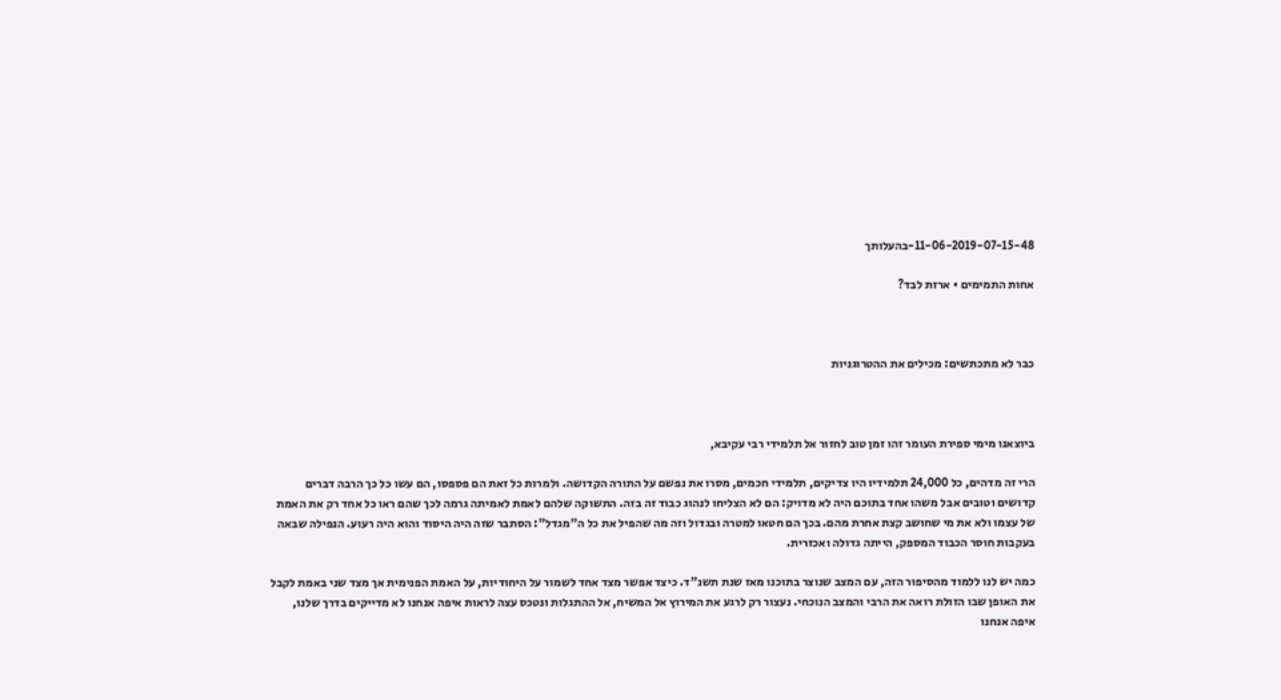11-06-2019-07-15-48-בהעלותך

אחות התמימים • ארזת לבד?



כבר לא מתכתשים: מכילים את ההטרוגניות



ביוצאנו מימי ספירת העומר זהו זמן טוב לחזור אל תלמידי רבי עקיבא,

הרי זה מדהים, כל 24,000 תלמידיו היו צדיקים, תלמידי חכמים, מסרו את נפשם על התורה הקדושה. ולמרות כל זאת הם פספסו, הם עשו כל כך הרבה דברים קדושים וטובים אבל משהו אחד בתוכם היה לא מדויק: הם לא הצליחו לנהוג כבוד זה בזה. התשוקה שלהם לאמת לאמיתה גרמה לכך שהם ראו כל אחד רק את האמת של עצמו ולא את מי שחושב קצת אחרת מהם. בכך הם חטאו למטרה ובגדול וזה מה שהפיל את כל ה"מגדל": הסתבר שזה היה היסוד והוא היה רעוע. הנפילה שבאה בעקבות חוסר הכבוד המספק, הייתה גדולה ואכזרית.

כמה יש לנו ללמוד מהסיפור הזה, עם המצב שנוצר בתוכנו מאז שנת תשנ"ד. כיצד אפשר מצד אחד לשמור על היחודיות, על האמת הפנימית אך מצד שני באמת לקבל את האופן שבו הזולת רואה את הרבי והמצב הנוכחי. נעצור רק לרגע את המירוץ אל המשיח, אל ההתגלות ונטכס עצה לראות איפה אנחנו לא מדייקים בדרך שלנו, איפה אנחנו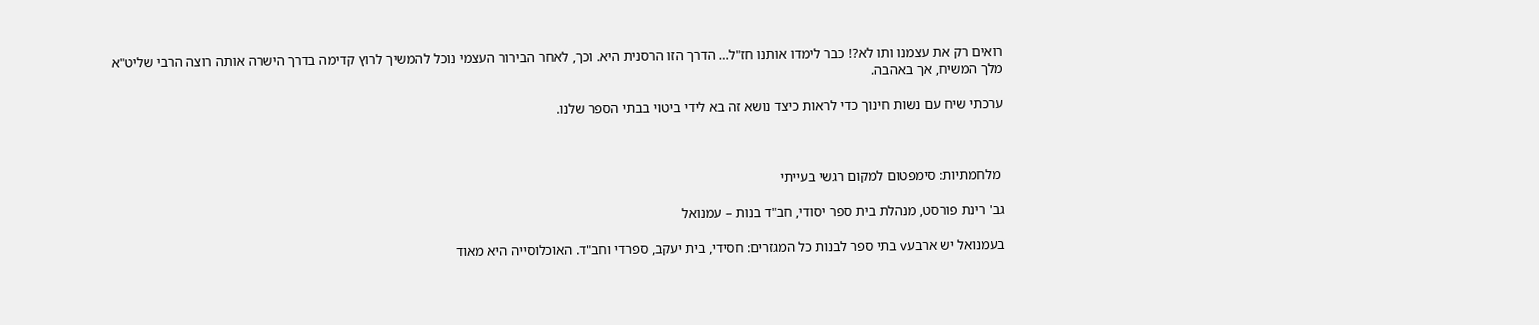רואים רק את עצמנו ותו לא?! כבר לימדו אותנו חז"ל… הדרך הזו הרסנית היא. וכך, לאחר הבירור העצמי נוכל להמשיך לרוץ קדימה בדרך הישרה אותה רוצה הרבי שליט"א מלך המשיח, אך באהבה.

ערכתי שיח עם נשות חינוך כדי לראות כיצד נושא זה בא לידי ביטוי בבתי הספר שלנו.



 מלחמתיות: סימפטום למקום רגשי בעייתי

גב' רינת פורסט, מנהלת בית ספר יסודי, חב"ד בנות – עמנואל

בעמנואל יש ארבעv בתי ספר לבנות כל המגזרים: חסידי, בית יעקב, ספרדי וחב"ד. האוכלוסייה היא מאוד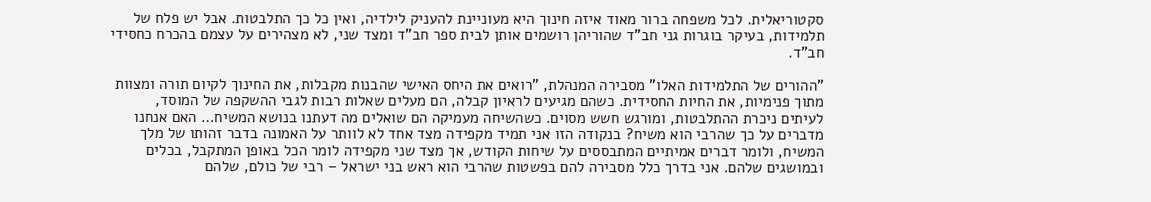סקטוריאלית. לכל משפחה ברור מאוד איזה חינוך היא מעוניינת להעניק לילדיה, ואין כל כך התלבטות. אבל יש פלח של תלמידות, בעיקר בוגרות גני חב"ד שהוריהן רושמים אותן לבית ספר חב"ד ומצד שני, לא מצהירים על עצמם בהכרח כחסידי חב"ד.

"ההורים של התלמידות האלו" מסבירה המנהלת, "רואים את היחס האישי שהבנות מקבלות, את החינוך לקיום תורה ומצוות מתוך פנימיות, את החיות החסידית. כשהם מגיעים לראיון קבלה, הם מעלים שאלות רבות לגבי ההשקפה של המוסד, לעיתים ניכרת ההתלבטות, ומורגש חשש מסוים. כשהשיחה מעמיקה הם שואלים מה דעתנו בנושא המשיח… האם אנחנו מדברים על כך שהרבי הוא משיח? בנקודה הזו אני תמיד מקפידה מצד אחד לא לוותר על האמונה בדבר זהותו של מלך המשיח, ולומר דברים אמיתיים המתבססים על שיחות הקודש, אך מצד שני מקפידה לומר הכל באופן המתקבל, בכלים ובמושגים שלהם. אני בדרך כלל מסבירה להם בפשטות שהרבי הוא ראש בני ישראל – רבי של כולם, שלהם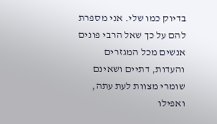בדיוק כמו שלי. אני מספרת להם על כך שאל הרבי פונים אנשים מכל המגזרים והעדות, דתיים ושאינם שומרי מצוות לעת עתה, ואפילו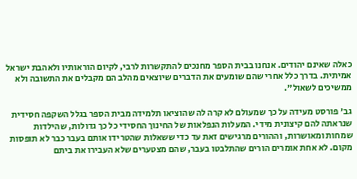כאלה שאינם יהודים. אנחנו בבית הספר מחנכים להתקשרות לרבי, לקיום הוראותיו ולאהבת ישראל אמיתית. בדרך כלל אחרי שהם שומעים את הדברים שיוצאים מהלב הם מקבלים את התשובה ולא ממשיכים לשאול".

גב' פורסט מעידה על כך שמעולם לא קרה לה שהוציאו תלמידה מבית הספר בגלל השקפה חסידית שנראתה להם קיצונית מידי. המעלות הנפלאות של החינוך החסידי כל כך גדולות, שהילדות שמחות ומאושרות, וההורים מרגישים זאת עד כדי ששאלות שהטרידו אותם בעבר כבר לא תופסות מקום. לא אחת אומרים הורים שהתלבטו בעבר, שהם מצטערים שלא העבירו את ביתם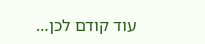עוד קודם לכן…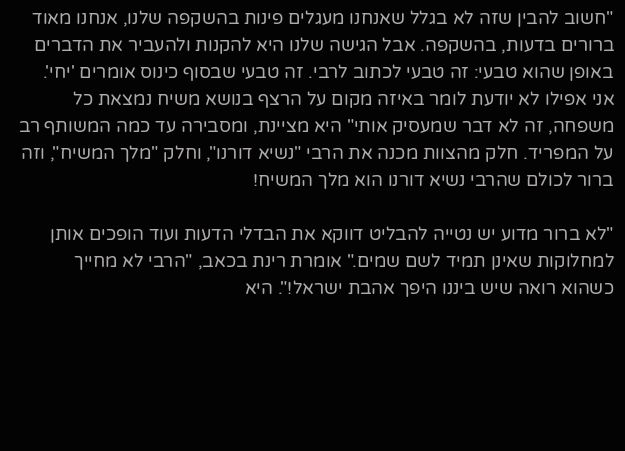"חשוב להבין שזה לא בגלל שאנחנו מעגלים פינות בהשקפה שלנו, אנחנו מאוד ברורים בדעות, בהשקפה. אבל הגישה שלנו היא להקנות ולהעביר את הדברים באופן שהוא טבעי: זה טבעי לכתוב לרבי. זה טבעי שבסוף כינוס אומרים 'יחי'. אני אפילו לא יודעת לומר באיזה מקום על הרצף בנושא משיח נמצאת כל משפחה, זה לא דבר שמעסיק אותי" היא מציינת, ומסבירה עד כמה המשותף רב על המפריד. חלק מהצוות מכנה את הרבי "נשיא דורנו", וחלק "מלך המשיח", וזה ברור לכולם שהרבי נשיא דורנו הוא מלך המשיח!

"לא ברור מדוע יש נטייה להבליט דווקא את הבדלי הדעות ועוד הופכים אותן למחלוקות שאינן תמיד לשם שמים." אומרת רינת בכאב, "הרבי לא מחייך כשהוא רואה שיש ביננו היפך אהבת ישראל!". היא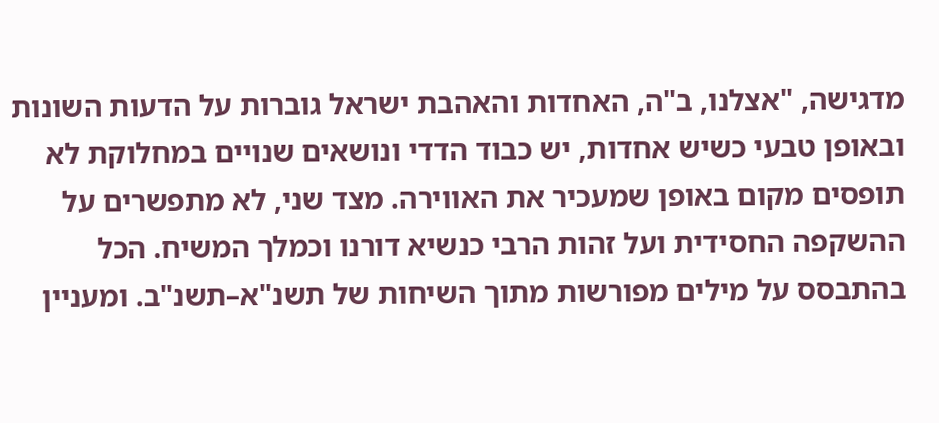מדגישה, "אצלנו, ב"ה, האחדות והאהבת ישראל גוברות על הדעות השונות ובאופן טבעי כשיש אחדות, יש כבוד הדדי ונושאים שנויים במחלוקת לא תופסים מקום באופן שמעכיר את האווירה. מצד שני, לא מתפשרים על ההשקפה החסידית ועל זהות הרבי כנשיא דורנו וכמלך המשיח. הכל בהתבסס על מילים מפורשות מתוך השיחות של תשנ"א–תשנ"ב. ומעניין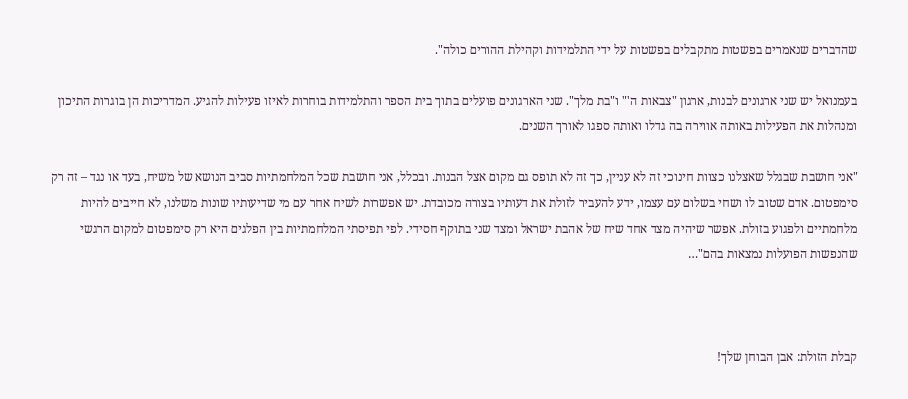שהדברים שנאמרים בפשטות מתקבלים בפשטות על ידי התלמידות וקהילת ההורים כולה".

בעמנואל יש שני ארגונים לבנות, ארגון "צבאות ה'" ו"בת מלך". שני הארגונים פועלים בתוך בית הספר והתלמידות בוחרות לאיזו פעילות להגיע. המדריכות הן בוגרות התיכון ומנהלות את הפעילות באותה אווירה בה גדלו ואותה ספגו לאורך השנים.

"אני חושבת שבגלל שאצלנו כצוות חינוכי זה לא עניין, כך זה לא תופס גם מקום אצל הבנות. ובכלל, אני חושבת שכל המלחמתיות סביב הנושא של משיח, בעד או נגד – זה רק סימפטום. אדם שטוב לו ושחי בשלום עם עצמו, ידע להעביר לזולת את דעותיו בצורה מכובדת. יש אפשרות לשיח אחר עם מי שדיעותיו שונות משלנו, לא חייבים להיות מלחמתיים ולפגוע בזולת. אפשר שיהיה מצד אחד שיח של אהבת ישראל ומצד שני בתוקף חסידי. לפי תפיסתי המלחמתיות בין הפלגים היא רק סימפטום למקום הרגשי שהנפשות הפועלות נמצאות בהם"…



קבלת הזולת: אבן הבוחן שלך!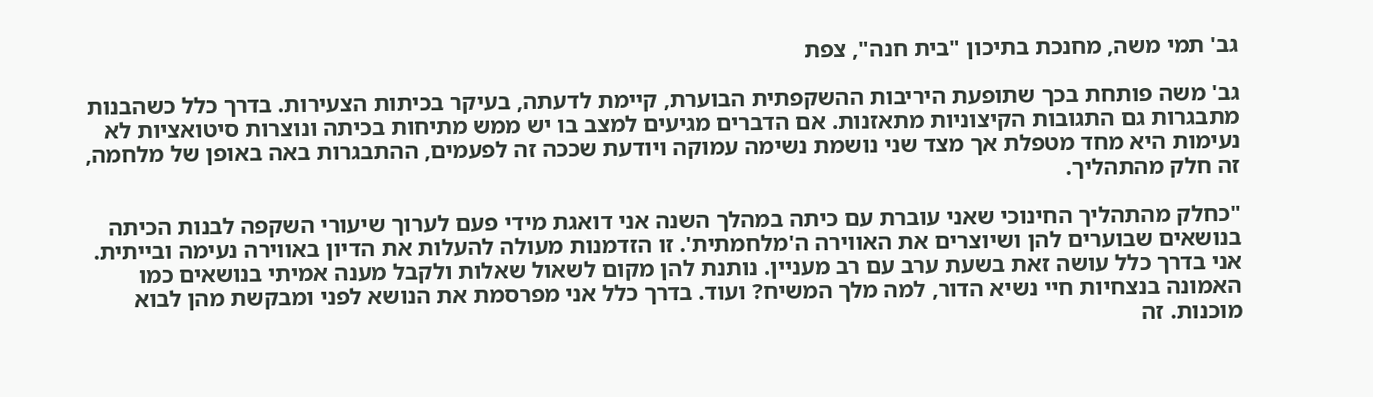גב' תמי משה, מחנכת בתיכון "בית חנה", צפת

גב' משה פותחת בכך שתופעת היריבות ההשקפתית הבוערת, קיימת לדעתה, בעיקר בכיתות הצעירות. בדרך כלל כשהבנות מתבגרות גם התגובות הקיצוניות מתאזנות. אם הדברים מגיעים למצב בו יש ממש מתיחות בכיתה ונוצרות סיטואציות לא נעימות היא מחד מטפלת אך מצד שני נושמת נשימה עמוקה ויודעת שככה זה לפעמים, ההתבגרות באה באופן של מלחמה, זה חלק מהתהליך.

"כחלק מהתהליך החינוכי שאני עוברת עם כיתה במהלך השנה אני דואגת מידי פעם לערוך שיעורי השקפה לבנות הכיתה בנושאים שבוערים להן ושיוצרים את האווירה ה'מלחמתית'. זו הזדמנות מעולה להעלות את הדיון באווירה נעימה ובייתית. אני בדרך כלל עושה זאת בשעת ערב עם רב מעניין. נותנת להן מקום לשאול שאלות ולקבל מענה אמיתי בנושאים כמו האמונה בנצחיות חיי נשיא הדור, למה מלך המשיח? ועוד. בדרך כלל אני מפרסמת את הנושא לפני ומבקשת מהן לבוא מוכנות. זה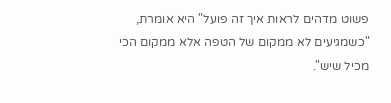פשוט מדהים לראות איך זה פועל" היא אומרת, "כשמגיעים לא ממקום של הטפה אלא ממקום הכי מכיל שיש".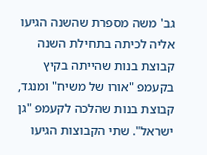גב' משה מספרת שהשנה הגיעו אליה לכיתה בתחילת השנה קבוצת בנות שהייתה בקיץ בקעמפ "אורו של משיח" ומנגד, קבוצת בנות שהלכה לקעמפ "גן ישראל". שתי הקבוצות הגיעו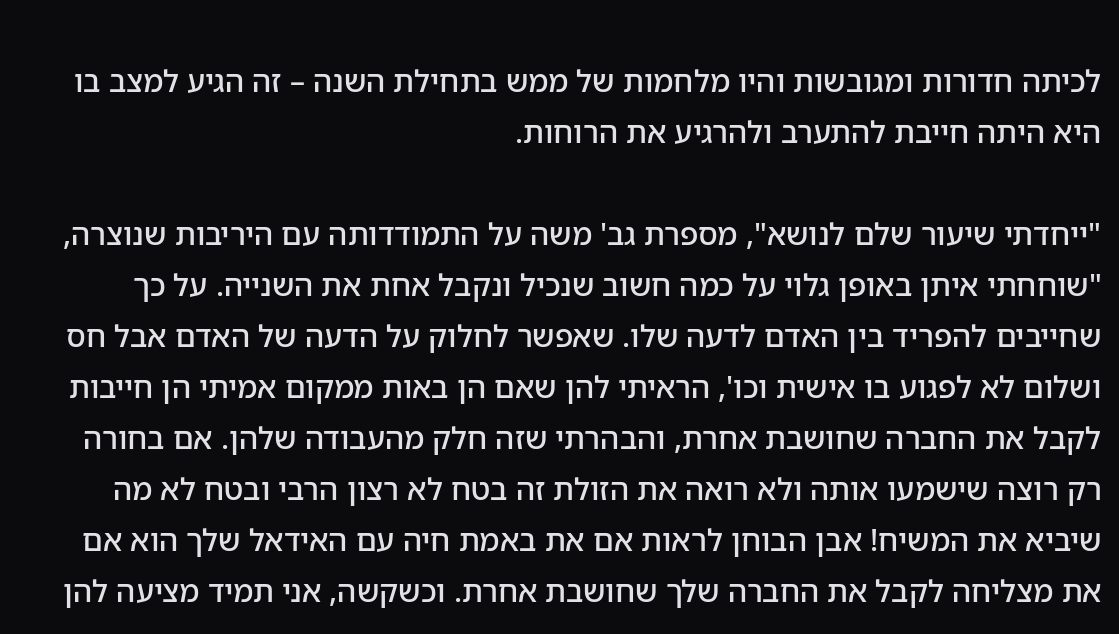לכיתה חדורות ומגובשות והיו מלחמות של ממש בתחילת השנה – זה הגיע למצב בו היא היתה חייבת להתערב ולהרגיע את הרוחות.

"ייחדתי שיעור שלם לנושא", מספרת גב' משה על התמודדותה עם היריבות שנוצרה, "שוחחתי איתן באופן גלוי על כמה חשוב שנכיל ונקבל אחת את השנייה. על כך שחייבים להפריד בין האדם לדעה שלו. שאפשר לחלוק על הדעה של האדם אבל חס ושלום לא לפגוע בו אישית וכו', הראיתי להן שאם הן באות ממקום אמיתי הן חייבות לקבל את החברה שחושבת אחרת, והבהרתי שזה חלק מהעבודה שלהן. אם בחורה רק רוצה שישמעו אותה ולא רואה את הזולת זה בטח לא רצון הרבי ובטח לא מה שיביא את המשיח! אבן הבוחן לראות אם את באמת חיה עם האידאל שלך הוא אם את מצליחה לקבל את החברה שלך שחושבת אחרת. וכשקשה, אני תמיד מציעה להן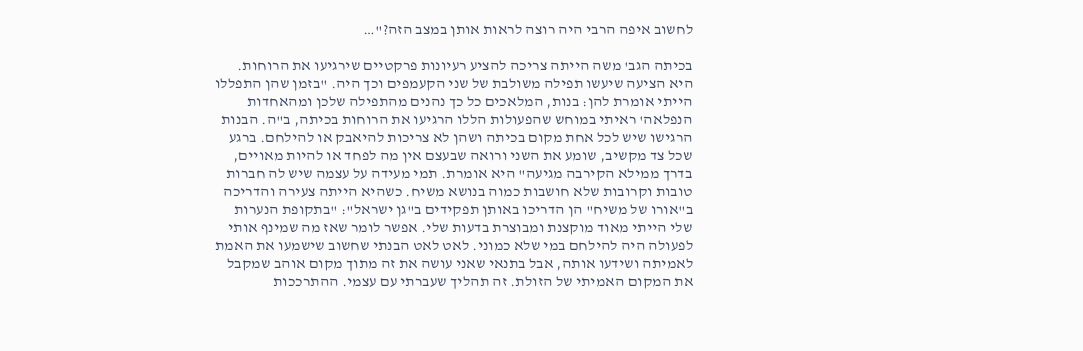לחשוב איפה הרבי היה רוצה לראות אותן במצב הזה?"…

בכיתה הגב' משה הייתה צריכה להציע רעיונות פרקטיים שירגיעו את הרוחות. היא הציעה שיעשו תפילה משולבת של שני הקעמפים וכך היה. "בזמן שהן התפללו הייתי אומרת להן: בנות, המלאכים כל כך נהנים מהתפילה שלכן ומהאחדות הנפלאה' ראיתי במוחש שהפעולות הללו הרגיעו את הרוחות בכיתה, ב"ה. הבנות הרגישו שיש לכל אחת מקום בכיתה ושהן לא צריכות להיאבק או להילחם. ברגע שכל צד מקשיב, שומע את השני ורואה שבעצם אין מה לפחד או להיות מאויים, בדרך ממילא הקירבה מגיעה" היא אומרת. תמי מעידה על עצמה שיש לה חברות טובות וקרובות שלא חושבות כמוה בנושא משיח. כשהיא הייתה צעירה והדריכה ב"אורו של משיח" הן הדריכו באותן תפקידים ב"גן ישראל": "בתקופת הנערות שלי הייתי מאוד מוקצנת ומבוצרת בדעות שלי. אפשר לומר שאז מה שמינף אותי לפעולה היה להילחם במי שלא כמוני. לאט לאט הבנתי שחשוב שישמעו את האמת לאמיתה ושידעו אותה, אבל בתנאי שאני עושה את זה מתוך מקום אוהב שמקבל את המקום האמיתי של הזולת. זה תהליך שעברתי עם עצמי. ההתרככות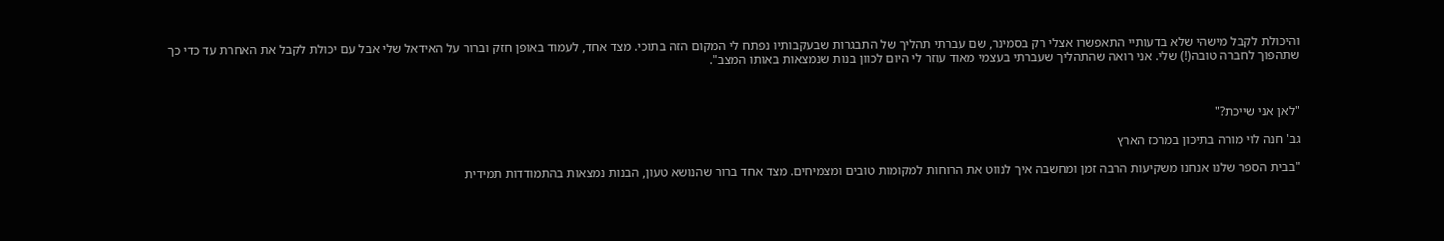והיכולת לקבל מישהי שלא בדעותיי התאפשרו אצלי רק בסמינר, שם עברתי תהליך של התבגרות שבעקבותיו נפתח לי המקום הזה בתוכי. מצד אחד, לעמוד באופן חזק וברור על האידאל שלי אבל עם יכולת לקבל את האחרת עד כדי כך שתהפוך לחברה טובה(!) שלי. אני רואה שהתהליך שעברתי בעצמי מאוד עוזר לי היום לכוון בנות שנמצאות באותו המצב".



"לאן אני שייכת?"

גב' חנה לוי מורה בתיכון במרכז הארץ

"בבית הספר שלנו אנחנו משקיעות הרבה זמן ומחשבה איך לנווט את הרוחות למקומות טובים ומצמיחים. מצד אחד ברור שהנושא טעון, הבנות נמצאות בהתמודדות תמידית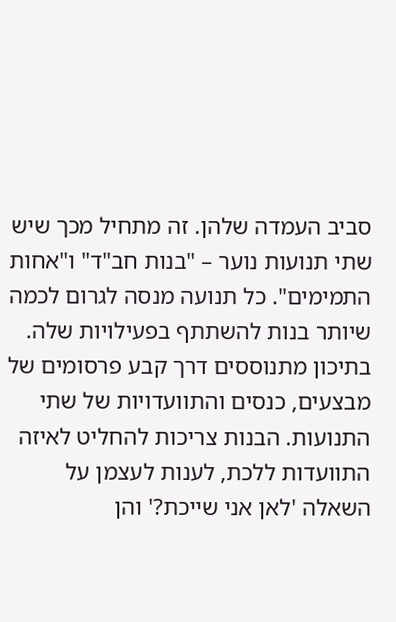סביב העמדה שלהן. זה מתחיל מכך שיש שתי תנועות נוער – "בנות חב"ד" ו"אחות התמימים". כל תנועה מנסה לגרום לכמה שיותר בנות להשתתף בפעילויות שלה. בתיכון מתנוססים דרך קבע פרסומים של מבצעים, כנסים והתוועדויות של שתי התנועות. הבנות צריכות להחליט לאיזה התוועדות ללכת, לענות לעצמן על השאלה 'לאן אני שייכת?' והן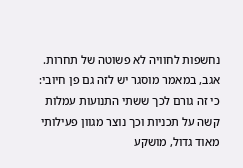נחשפות לחוויה לא פשוטה של תחרות. אגב, במאמר מוסגר יש לזה גם פן חיובי: כי זה גורם לכך ששתי התנועות עמלות קשה על תכניות וכך נוצר מגוון פעילותי מאוד גדול, מושקע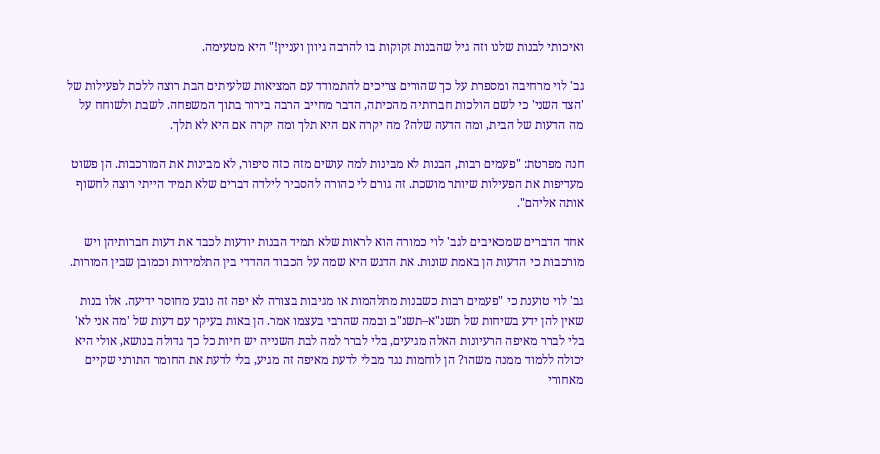ואיכותי לבנות שלנו וזה גיל שהבנות זקוקות בו להרבה גיוון ועניין!" היא מטעימה.

גב' לוי מרחיבה ומספרת על כך שהורים צריכים להתמודד עם המציאות שלעיתים הבת רוצה ללכת לפעילות של 'הצד השני' כי לשם הולכות חברותיה מהכיתה, הדבר מחייב הרבה בירור בתוך המשפחה. לשבת ולשוחח על מה הדעות של הבית, ומה הדעה שלה? מה יקרה אם היא תלך ומה יקרה אם היא לא תלך.

חנה מפרטת: "פעמים רבות, הבנות לא מבינות למה עושים מזה כזה סיפור, לא מבינות את המורכבות. הן פשוט מעדיפות את הפעילות שיותר מושכת. זה גורם לי כהורה להסביר לילדה דברים שלא תמיד הייתי רוצה לחשוף אותה אליהם".

אחד הדברים שמכאיבים לגב' לוי כמורה הוא לראות שלא תמיד הבנות יודעות לכבד את דעות חברותיהן ויש מורכבות כי הדעות הן באמת שונות. את הדגש היא שמה על הכבוד ההדדי בין התלמידות וכמובן שבין המורות.

גב' לוי טוענת כי "פעמים רבות כשבנות מתלהמות או מגיבות בצורה לא יפה זה נובע מחוסר ידיעה. אלו בנות שאין להן ידע בשיחות של תשנ"א–תשנ"ב ובמה שהרבי בעצמו אמר. הן באות בעיקר עם דעות של 'מה אני לא' בלי לברר מאיפה הרעיונות האלה מגיעים, בלי לברר למה לבת השנייה יש חיות כל כך גדולה בנושא, אולי היא יכולה ללמוד ממנה משהו? הן לוחמות נגד מבלי לדעת מאיפה זה מגיע, בלי לדעת את החומר התורני שקיים מאחורי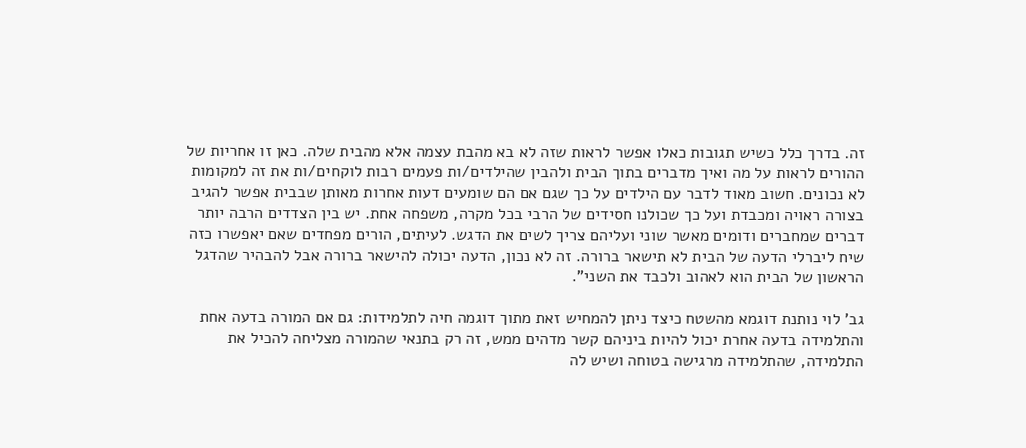זה. בדרך כלל כשיש תגובות כאלו אפשר לראות שזה לא בא מהבת עצמה אלא מהבית שלה. כאן זו אחריות של ההורים לראות על מה ואיך מדברים בתוך הבית ולהבין שהילדים/ות פעמים רבות לוקחים/ות את זה למקומות לא נכונים. חשוב מאוד לדבר עם הילדים על כך שגם אם הם שומעים דעות אחרות מאותן שבבית אפשר להגיב בצורה ראויה ומכבדת ועל כך שכולנו חסידים של הרבי בכל מקרה, משפחה אחת. יש בין הצדדים הרבה יותר דברים שמחברים ודומים מאשר שוני ועליהם צריך לשים את הדגש. לעיתים, הורים מפחדים שאם יאפשרו כזה שיח ליברלי הדעה של הבית לא תישאר ברורה. זה לא נכון, הדעה יכולה להישאר ברורה אבל להבהיר שהדגל הראשון של הבית הוא לאהוב ולכבד את השני".

גב' לוי נותנת דוגמא מהשטח כיצד ניתן להמחיש זאת מתוך דוגמה חיה לתלמידות: גם אם המורה בדעה אחת והתלמידה בדעה אחרת יכול להיות ביניהם קשר מדהים ממש, זה רק בתנאי שהמורה מצליחה להכיל את התלמידה, שהתלמידה מרגישה בטוחה ושיש לה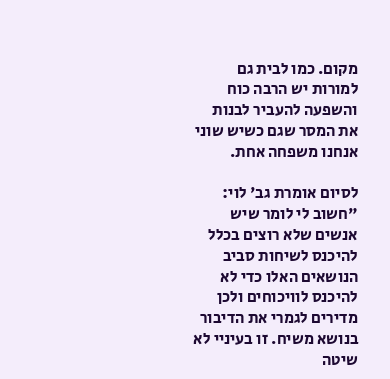מקום. כמו לבית גם למורות יש הרבה כוח והשפעה להעביר לבנות את המסר שגם כשיש שוני אנחנו משפחה אחת.

לסיום אומרת גב' לוי: "חשוב לי לומר שיש אנשים שלא רוצים בכלל להיכנס לשיחות סביב הנושאים האלו כדי לא להיכנס לוויכוחים ולכן מדירים לגמרי את הדיבור בנושא משיח. זו בעיניי לא שיטה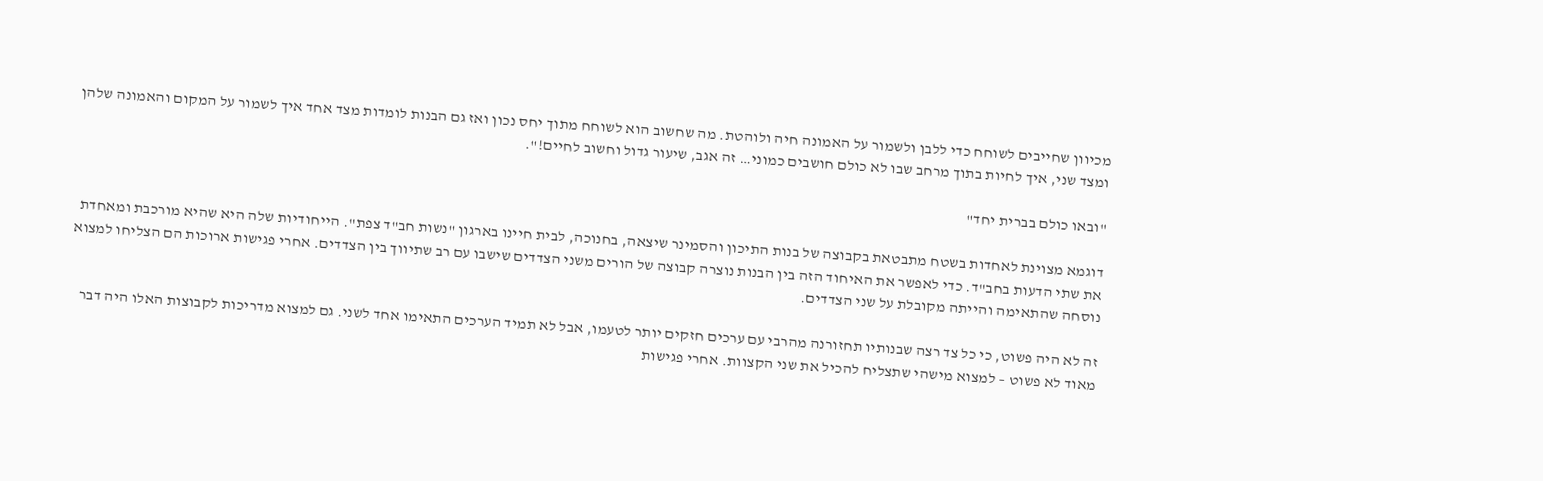מכיוון שחייבים לשוחח כדי ללבן ולשמור על האמונה חיה ולוהטת. מה שחשוב הוא לשוחח מתוך יחס נכון ואז גם הבנות לומדות מצד אחד איך לשמור על המקום והאמונה שלהן ומצד שני, איך לחיות בתוך מרחב שבו לא כולם חושבים כמוני… זה אגב, שיעור גדול וחשוב לחיים!".

"ובאו כולם בברית יחד"

דוגמא מצוינת לאחדות בשטח מתבטאת בקבוצה של בנות התיכון והסמינר שיצאה, בחנוכה, לבית חיינו בארגון "נשות חב"ד צפת". הייחודיות שלה היא שהיא מורכבת ומאחדת את שתי הדעות בחב"ד. כדי לאפשר את האיחוד הזה בין הבנות נוצרה קבוצה של הורים משני הצדדים שישבו עם רב שתיווך בין הצדדים. אחרי פגישות ארוכות הם הצליחו למצוא נוסחה שהתאימה והייתה מקובלת על שני הצדדים.

זה לא היה פשוט, כי כל צד רצה שבנותיו תחזורנה מהרבי עם ערכים חזקים יותר לטעמו, אבל לא תמיד הערכים התאימו אחד לשני. גם למצוא מדריכות לקבוצות האלו היה דבר מאוד לא פשוט – למצוא מישהי שתצליח להכיל את שני הקצוות. אחרי פגישות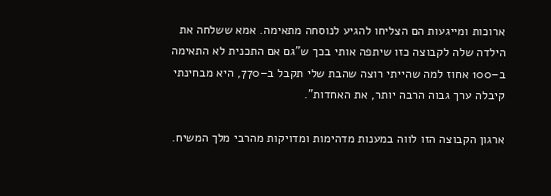ארוכות ומייגעות הם הצליחו להגיע לנוסחה מתאימה. אמא ששלחה את הילדה שלה לקבוצה כזו שיתפה אותי בכך ש"גם אם התכנית לא התאימה ב–100 אחוז למה שהייתי רוצה שהבת שלי תקבל ב–770, היא מבחינתי קיבלה ערך גבוה הרבה יותר, את האחדות".

ארגון הקבוצה הזו לווה במענות מדהימות ומדויקות מהרבי מלך המשיח.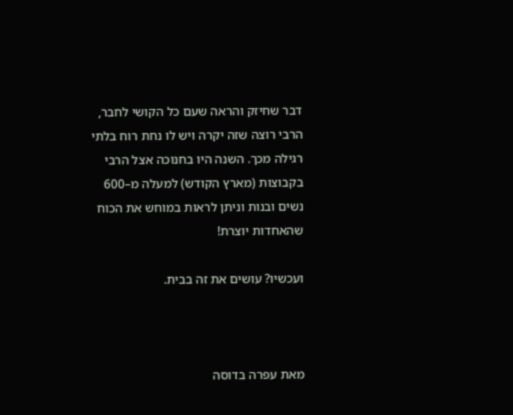דבר שחיזק והראה שעם כל הקושי לחבר, הרבי רוצה שזה יקרה ויש לו נחת רוח בלתי רגילה מכך. השנה היו בחנוכה אצל הרבי בקבוצות (מארץ הקודש) למעלה מ–600 נשים ובנות וניתן לראות במוחש את הכוח שהאחדות יוצרת!

ועכשיו? עושים את זה בבית.



מאת עפרה בדוסה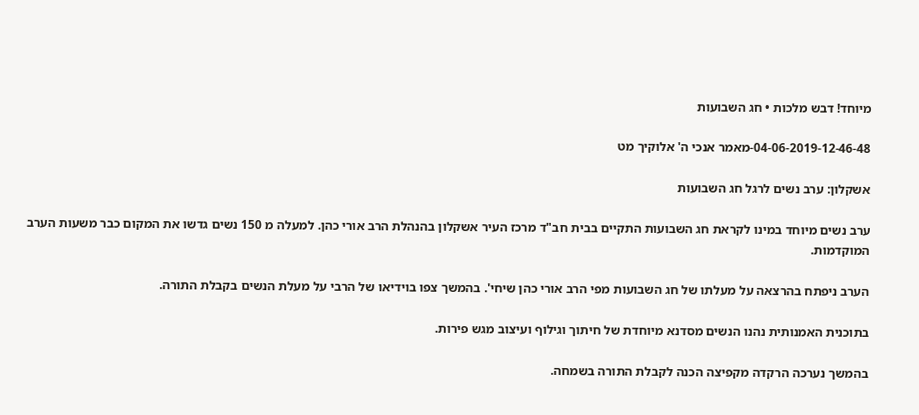מיוחד! דבש מלכות • חג השבועות

04-06-2019-12-46-48-מאמר אנכי ה' אלוקיך מט

אשקלון: ערב נשים לרגל חג השבועות

ערב נשים מיוחד במינו לקראת חג השבועות התקיים בבית חב"ד מרכז העיר אשקלון בהנהלת הרב אורי כהן. למעלה מ 150 נשים גדשו את המקום כבר משעות הערב המוקדמות.

הערב ניפתח בהרצאה על מעלתו של חג השבועות מפי הרב אורי כהן שיחי'. בהמשך צפו בוידיאו של הרבי על מעלת הנשים בקבלת התורה.

בתוכנית האמנותית נהנו הנשים מסדנא מיוחדת של חיתוך וגילוף ועיצוב מגש פירות.

בהמשך נערכה הרקדה מקפיצה הכנה לקבלת התורה בשמחה.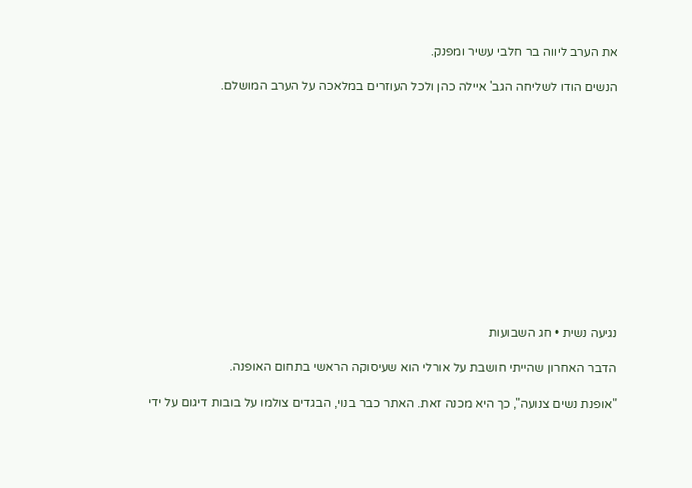את הערב ליווה בר חלבי עשיר ומפנק.

הנשים הודו לשליחה הגב' איילה כהן ולכל העוזרים במלאכה על הערב המושלם.













נגיעה נשית • חג השבועות

הדבר האחרון שהייתי חושבת על אורלי הוא שעיסוקה הראשי בתחום האופנה.

"אופנת נשים צנועה", כך היא מכנה זאת. האתר כבר בנוי, הבגדים צולמו על בובות דיגום על ידי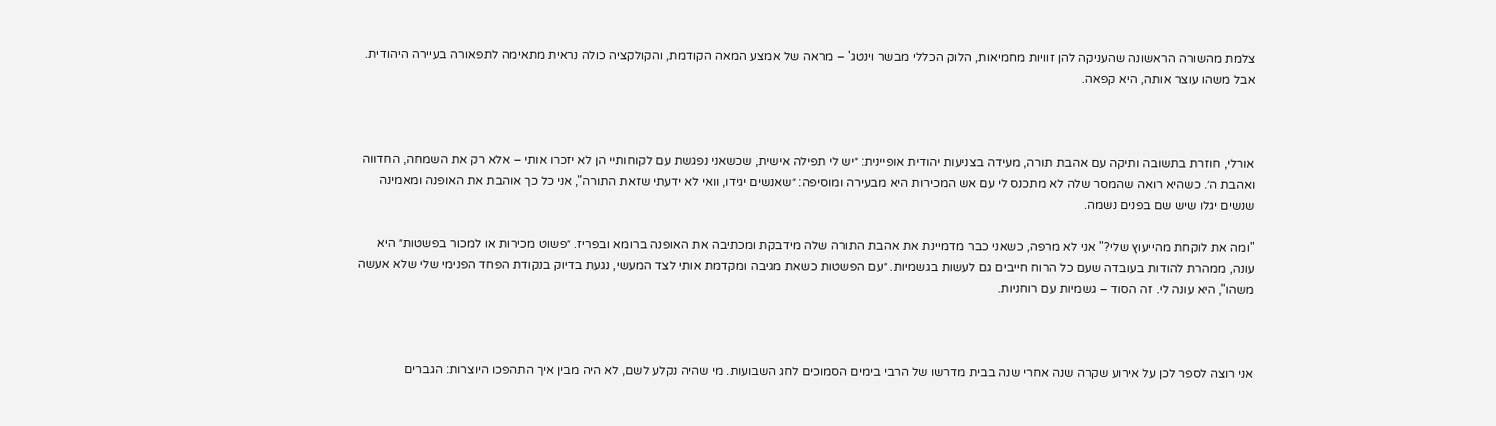צלמת מהשורה הראשונה שהעניקה להן זוויות מחמיאות, הלוק הכללי מבשר וינטג' – מראה של אמצע המאה הקודמת, והקולקציה כולה נראית מתאימה לתפאורה בעיירה היהודית. אבל משהו עוצר אותה, היא קפאה.



אורלי, חוזרת בתשובה ותיקה עם אהבת תורה, מעידה בצניעות יהודית אופיינית: ״יש לי תפילה אישית, שכשאני נפגשת עם לקוחותיי הן לא יזכרו אותי – אלא רק את השמחה, החדווה ואהבת ה׳. כשהיא רואה שהמסר שלה לא מתכנס לי עם אש המכירות היא מבעירה ומוסיפה: ״שאנשים יגידו, וואי לא ידעתי שזאת התורה", אני כל כך אוהבת את האופנה ומאמינה שנשים יגלו שיש שם בפנים נשמה.

"ומה את לוקחת מהייעוץ שלי?" אני לא מרפה, כשאני כבר מדמיינת את אהבת התורה שלה מידבקת ומכתיבה את האופנה ברומא ובפריז. ״פשוט מכירות או למכור בפשטות״ היא עונה, ממהרת להודות בעובדה שעם כל הרוח חייבים גם לעשות בגשמיות. ״עם הפשטות כשאת מגיבה ומקדמת אותי לצד המעשי, נגעת בדיוק בנקודת הפחד הפנימי שלי שלא אעשה משהו", היא עונה לי. זה הסוד – גשמיות עם רוחניות.



אני רוצה לספר לכן על אירוע שקרה שנה אחרי שנה בבית מדרשו של הרבי בימים הסמוכים לחג השבועות. מי שהיה נקלע לשם, לא היה מבין איך התהפכו היוצרות: הגברים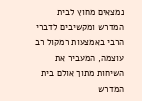נמצאים מחוץ לבית המדרש ומקשיבים לדברי הרבי באמצעות רמקול רב עוצמה, המעביר את השיחות מתוך אולם בית המדרש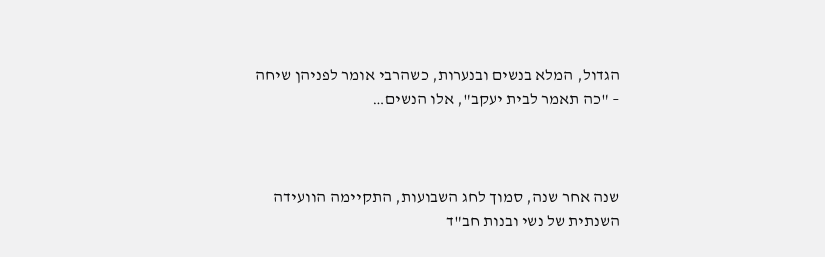הגדול, המלא בנשים ובנערות, כשהרבי אומר לפניהן שיחה – "כה תאמר לבית יעקב", אלו הנשים…



שנה אחר שנה, סמוך לחג השבועות, התקיימה הוועידה השנתית של נשי ובנות חב"ד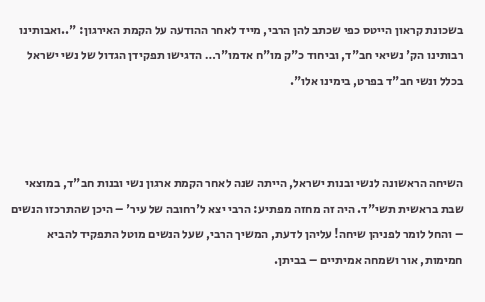בשכונת קראון הייטס כפי שכתב להן הרבי, מייד לאחר ההודעה על הקמת האירגון: "..ואבותינו רבותינו הק' נשיאי חב"ד, וביחוד כ"ק מו"ח אדמו"ר… הדגישו תפקידן הגדול של נשי ישראל בכלל ונשי חב"ד בפרט, בימינו אלו".



השיחה הראשונה לנשי ובנות ישראל, הייתה שנה לאחר הקמת ארגון נשי ובנות חב"ד, במוצאי שבת בראשית תשי"ד. היה זה מחזה מפתיע: הרבי יצא ל'רחובה של עיר' – היכן שהתרכזו הנשים – והחל לומר לפניהן שיחה! עליהן לדעת, המשיך הרבי, שעל הנשים מוטל התפקיד להביא חמימות, אור ושמחה אמיתיים – בביתן.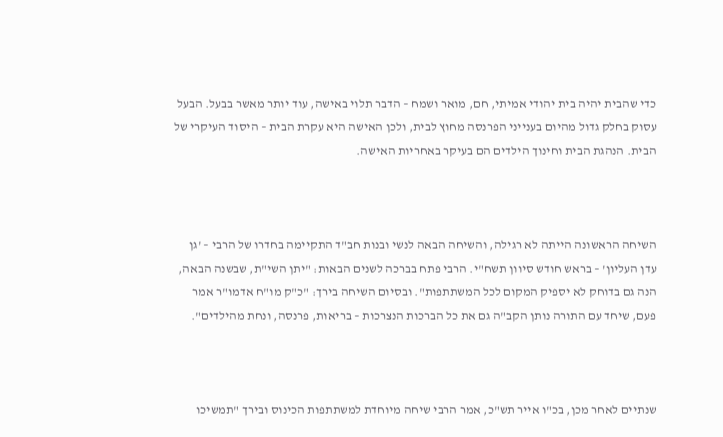כדי שהבית יהיה בית יהודי אמיתי, חם, מואר ושמח – הדבר תלוי באישה, עוד יותר מאשר בבעל. הבעל עסוק בחלק גדול מהיום בענייני הפרנסה מחוץ לבית, ולכן האישה היא עקרת הבית – היסוד העיקרי של הבית. הנהגת הבית וחינוך הילדים הם בעיקר באחריות האישה.



השיחה הראשונה הייתה לא רגילה, והשיחה הבאה לנשי ובנות חב"ד התקיימה בחדרו של הרבי – 'גן עדן העליון' – בראש חודש סיוון תשח"י. הרבי פתח בברכה לשנים הבאות: "יתן השי"ת, שבשנה הבאה, הנה גם בדוחק לא יספיק המקום לכל המשתתפות". ובסיום השיחה בירך: "כ"ק מו"ח אדמו"ר אמר פעם, שיחד עם התורה נותן הקב"ה גם את כל הברכות הנצרכות – בריאות, פרנסה, ונחת מהילדים".



שנתיים לאחר מכן, בכ"ו אייר תש"כ, אמר הרבי שיחה מיוחדת למשתתפות הכינוס ובירך "תמשיכו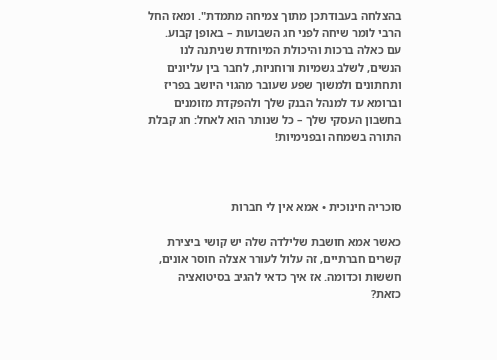בהצלחה בעבודתכן מתוך צמיחה מתמדת". ומאז החל הרבי לומר שיחה לפני חג השבועות – באופן קבוע.
עם כאלה ברכות והיכולת המיוחדת שניתנה לנו הנשים, לשלב גשמיות ורוחניות, לחבר בין עליונים ותחתונים ולמשוך שפע שעובר מהגוי היושב בפריז וברומא עד למנהל הבנק שלך ולהפקדת מזומנים בחשבון העסקי שלך – כל שנותר הוא לאחל: חג קבלת התורה בשמחה ובפנימיות!



סוכריה חינוכית • אמא אין לי חברות

כאשר אמא חושבת שלילדה שלה יש קושי ביצירת קשרים חברתיים, זה עלול לעורר אצלה חוסר אונים, חששות וכדומה. אז איך כדאי להגיב בסיטואציה כזאת?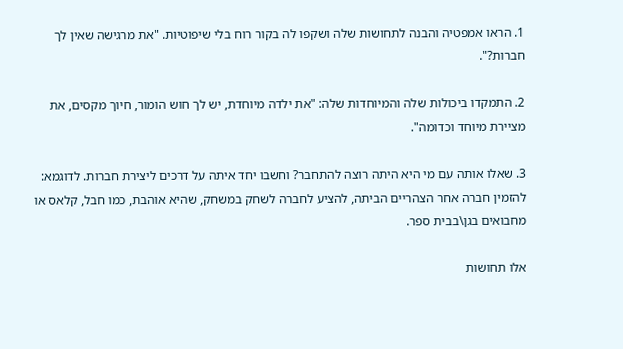1. הראו אמפטיה והבנה לתחושות שלה ושקפו לה בקור רוח בלי שיפוטיות. "את מרגישה שאין לך חברות?".

2. התמקדו ביכולות שלה והמיוחדות שלה: "את ילדה מיוחדת, יש לך חוש הומור, חיוך מקסים, את מציירת מיוחד וכדומה".

3. שאלו אותה עם מי היא היתה רוצה להתחבר? וחשבו יחד איתה על דרכים ליצירת חברות. לדוגמא: להזמין חברה אחר הצהריים הביתה, להציע לחברה לשחק במשחק, שהיא אוהבת, כמו חבל, קלאס או מחבואים בגן\בבית ספר.

אלו תחושות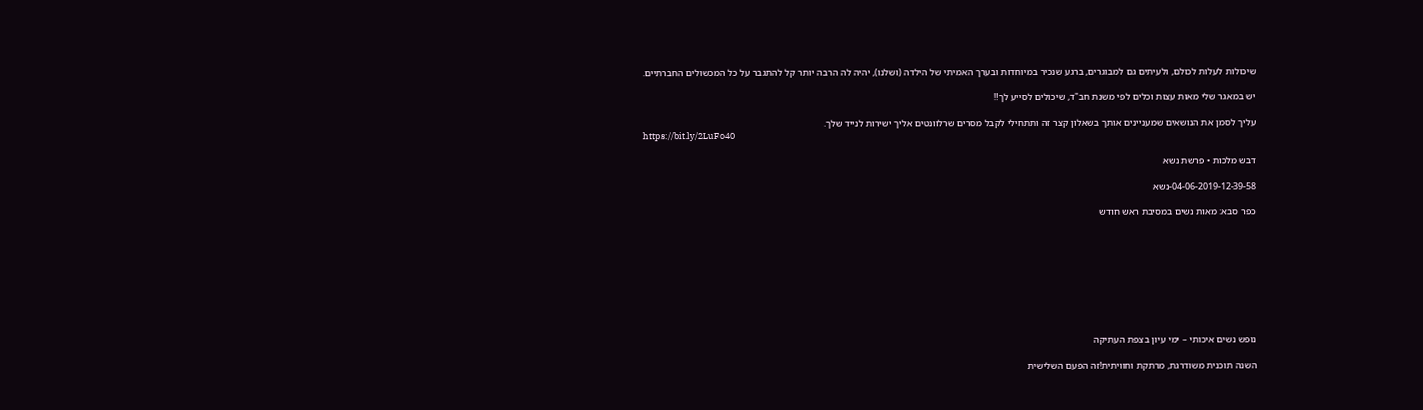שיכולות לעלות לכולם, ולעיתים גם למבוגרים, ברגע שנכיר במיוחדות ובערך האמיתי של הילדה (ושלנו), יהיה לה הרבה יותר קל להתגבר על כל המכשולים החברתיים.

יש במאגר שלי מאות עצות וכלים לפי משנת חב"ד, שיכולים לסייע לך‼

עליך לסמן את הנושאים שמעניינים אותך בשאלון קצר זה ותתחילי לקבל מסרים שרלוונטים אליך ישירות לנייד שלך.
https://bit.ly/2LuFo40

דבש מלכות • פרשת נשא

04-06-2019-12-39-58-נשא

כפר סבא: מאות נשים במסיבת ראש חודש









נופש נשים איכותי – ימי עיון בצפת העתיקה

השנה תוכנית משודרגת, מרתקת וחוויתית!זה הפעם השלישית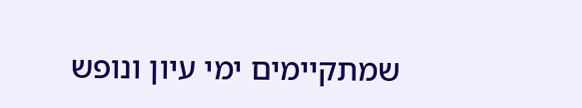שמתקיימים ימי עיון ונופש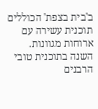ב'בית בצפת' הכוללים תוכנית עשירה עם ארוחות מגוונות.
השנה בתוכנית טובי הרבנים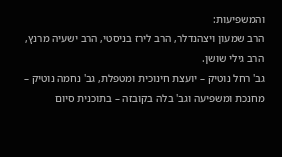והמשפיעות:
הרב שמעון ויצהנדלר, הרב לירז בניסטי, הרב ישעיה מרנץ, הרב גילי שושן.
גב' רחל נוטיק – יועצת חינוכית ומטפלת, גב' נחמה נוטיק – מחנכת ומשפיעה וגב' בלה בקובזה – בתוכנית סיום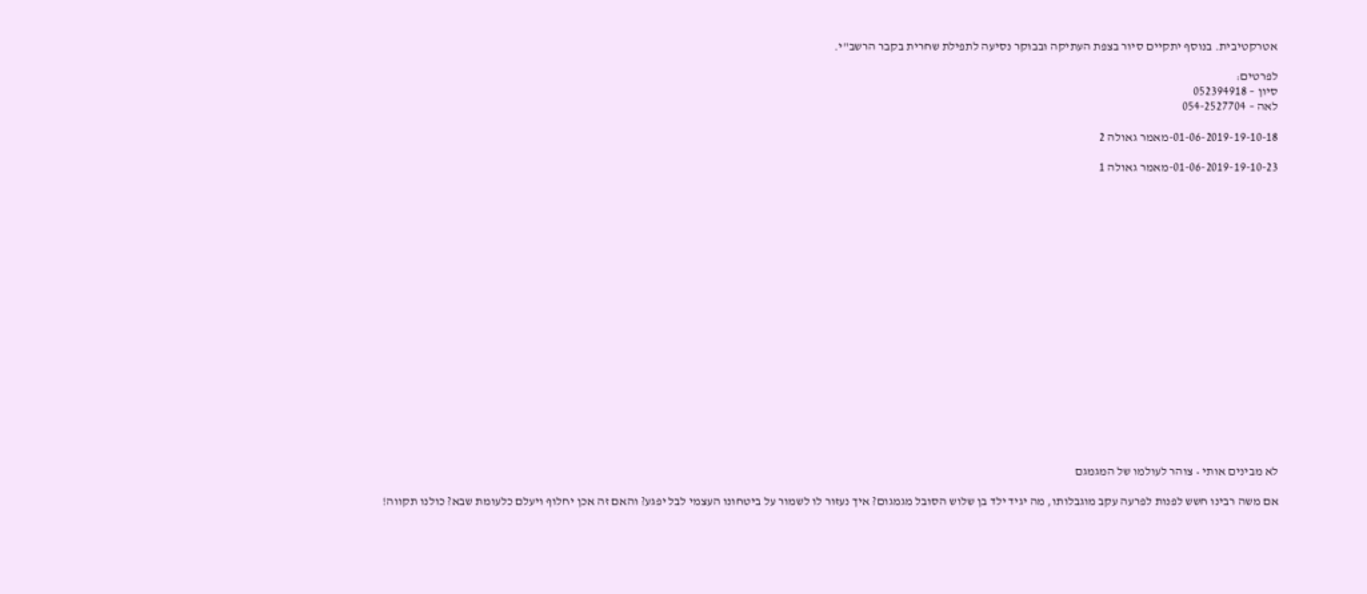אטרקטיבית. בנוסף יתקיים סיור בצפת העתיקה ובבוקר נסיעה לתפילת שחרית בקבר הרשב"י.

לפרטים:
סיון – 052394918
לאה – 054-2527704

01-06-2019-19-10-18-מאמר גאולה 2

01-06-2019-19-10-23-מאמר גאולה 1



















לא מבינים אותי • צוהר לעולמו של המגמגם

אם משה רבינו חשש לפנות לפרעה עקב מוגבלותו, מה יגיד ילד בן שלוש הסובל מגמגום? איך נעזור לו לשמור על ביטחונו העצמי לבל יפגע? והאם זה אכן יחלוף ויעלם כלעומת שבא? כולנו תקווה!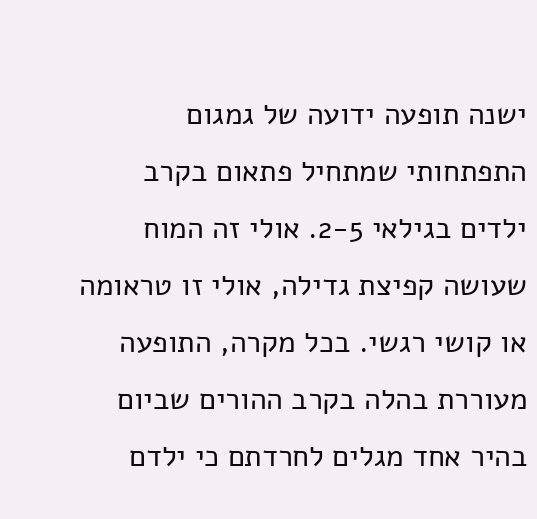ישנה תופעה ידועה של גמגום התפתחותי שמתחיל פתאום בקרב ילדים בגילאי 2-5. אולי זה המוח שעושה קפיצת גדילה, אולי זו טראומה או קושי רגשי. בכל מקרה, התופעה מעוררת בהלה בקרב ההורים שביום בהיר אחד מגלים לחרדתם כי ילדם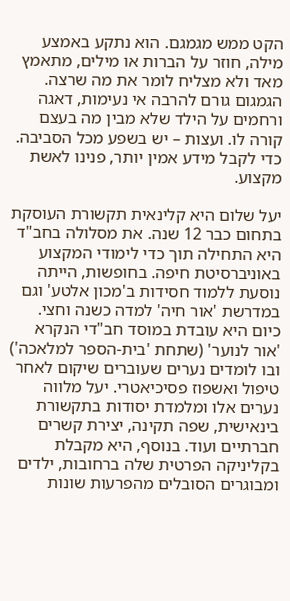הקט ממש מגמגם. הוא נתקע באמצע מילה, חוזר על הברות או מילים, מתאמץ מאד ולא מצליח לומר את מה שרצה. הגמגום גורם להרבה אי נעימות, דאגה ורחמים על הילד שלא מבין מה בעצם קורה לו. ועצות – יש בשפע מכל הסביבה. כדי לקבל מידע אמין יותר, פנינו לאשת מקצוע.

יעל שלום היא קלינאית תקשורת העוסקת בתחום כבר 12 שנה. את מסלולה בחב"ד היא התחילה תוך כדי לימודי המקצוע באוניברסיטת חיפה. בחופשות, הייתה נוסעת ללמוד חסידות ב'מכון אלטע' וגם במדרשת 'אור חיה' למדה כשנה וחצי. כיום היא עובדת במוסד חב"די הנקרא 'אור לנוער' (שתחת 'בית-הספר למלאכה') ובו לומדים נערים שעוברים שיקום לאחר טיפול ואשפוז פסיכיאטרי. יעל מלווה נערים אלו ומלמדת יסודות בתקשורת בינאישית, שפה תקינה, יצירת קשרים חברתיים ועוד. בנוסף, היא מקבלת בקליניקה הפרטית שלה ברחובות, ילדים ומבוגרים הסובלים מהפרעות שונות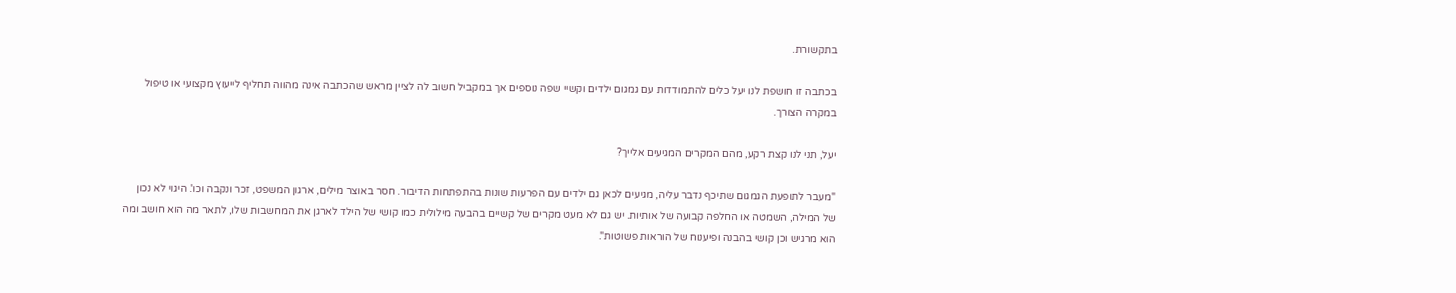בתקשורת.

בכתבה זו חושפת לנו יעל כלים להתמודדות עם גמגום ילדים וקשיי שפה נוספים אך במקביל חשוב לה לציין מראש שהכתבה אינה מהווה תחליף לייעוץ מקצועי או טיפול במקרה הצורך.

יעל, תני לנו קצת רקע, מהם המקרים המגיעים אלייך?

"מעבר לתופעת הגמגום שתיכף נדבר עליה, מגיעים לכאן גם ילדים עם הפרעות שונות בהתפתחות הדיבור. חסר באוצר מילים, ארגון המשפט, זכר ונקבה וכו'. היגוי לא נכון של המילה, השמטה או החלפה קבועה של אותיות. יש גם לא מעט מקרים של קשיים בהבעה מילולית כמו קושי של הילד לארגן את המחשבות שלו, לתאר מה הוא חושב ומה הוא מרגיש וכן קושי בהבנה ופיענוח של הוראות פשוטות".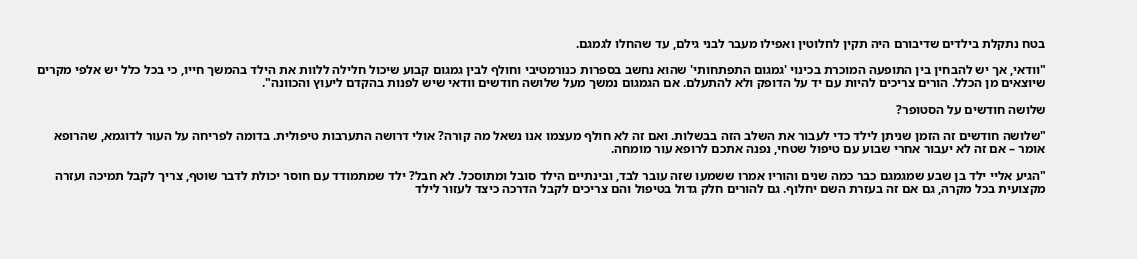בטח נתקלת בילדים שדיבורם היה תקין לחלוטין ואפילו מעבר לבני גילם, עד שהחלו לגמגם.

"וודאי, אך יש להבחין בין התופעה המוכרת בכינוי 'גמגום התפתחותי' שהוא נחשב בספרות כנורמטיבי וחולף לבין גמגום קבוע שיכול חלילה ללוות את הילד בהמשך חייו, כי בכל כלל יש אלפי מקרים שיוצאים מן הכלל. הורים צריכים להיות עם יד על הדופק ולא להתעלם. אם הגמגום נמשך מעל שלושה חודשים וודאי שיש לפנות בהקדם ליעוץ והכוונה".

שלושה חודשים על הסטופר?

"שלושה חודשים זה הזמן שניתן לילד כדי לעבור את השלב הזה בבשלות. ואם זה לא חולף מעצמו אנו נשאל מה קורה? אולי דרושה התערבות טיפולית. בדומה לפריחה על העור לדוגמא, שהרופא אומר – אם זה לא יעבור אחרי שבוע עם טיפול שטחי, נפנה אתכם לרופא עור מומחה.

"הגיע אליי ילד בן שבע שמגמגם כבר כמה שנים והוריו אמרו ששמעו שזה עובר לבד, ובינתיים הילד סובל ומתוסכל. לא חבל? ילד שמתמודד עם חוסר יכולת לדבר שוטף, צריך לקבל תמיכה ועזרה מקצועית בכל מקרה, גם אם זה בעזרת השם יחלוף. גם להורים חלק גדול בטיפול והם צריכים לקבל הדרכה כיצד לעזור לילד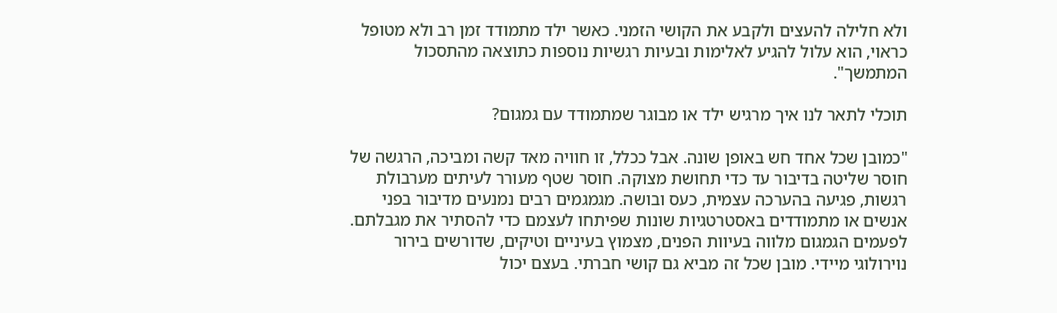ולא חלילה להעצים ולקבע את הקושי הזמני. כאשר ילד מתמודד זמן רב ולא מטופל כראוי, הוא עלול להגיע לאלימות ובעיות רגשיות נוספות כתוצאה מהתסכול המתמשך".

תוכלי לתאר לנו איך מרגיש ילד או מבוגר שמתמודד עם גמגום?

"כמובן שכל אחד חש באופן שונה. אבל ככלל, זו חוויה מאד קשה ומביכה, הרגשה של חוסר שליטה בדיבור עד כדי תחושת מצוקה. חוסר שטף מעורר לעיתים מערבולת רגשות, פגיעה בהערכה עצמית, כעס ובושה. מגמגמים רבים נמנעים מדיבור בפני אנשים או מתמודדים באסטרטגיות שונות שפיתחו לעצמם כדי להסתיר את מגבלתם. לפעמים הגמגום מלווה בעיוות הפנים, מצמוץ בעיניים וטיקים, שדורשים בירור נוירולוגי מיידי. מובן שכל זה מביא גם קושי חברתי. בעצם יכול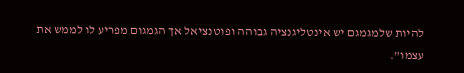להיות שלמגמגם יש אינטליגנציה גבוהה ופוטנציאל אך הגמגום מפריע לו לממש את עצמו".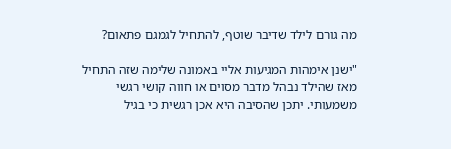מה גורם לילד שדיבר שוטף, להתחיל לגמגם פתאום?

"ישנן אימהות המגיעות אליי באמונה שלימה שזה התחיל מאז שהילד נבהל מדבר מסוים או חווה קושי רגשי משמעותי. יתכן שהסיבה היא אכן רגשית כי בגיל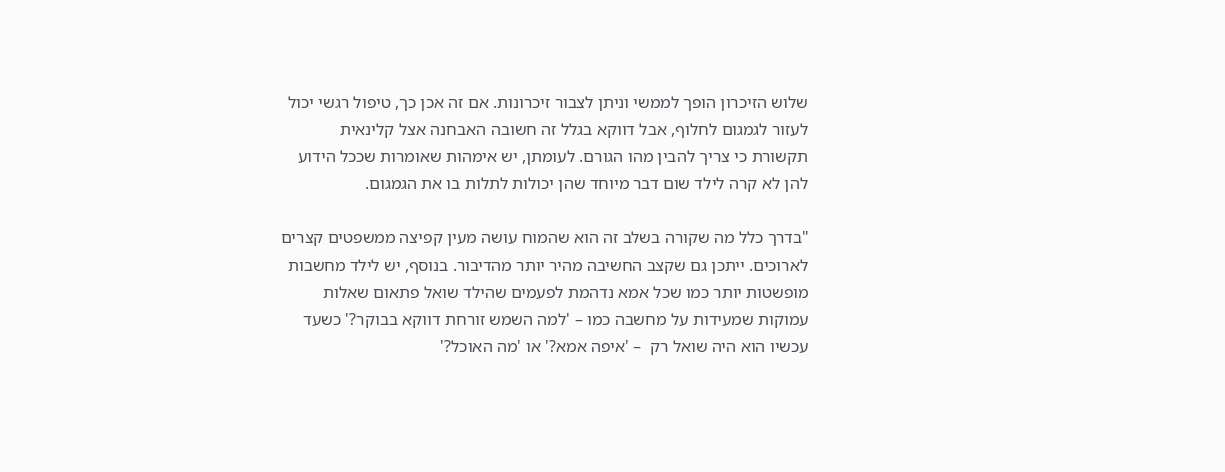שלוש הזיכרון הופך לממשי וניתן לצבור זיכרונות. אם זה אכן כך, טיפול רגשי יכול לעזור לגמגום לחלוף, אבל דווקא בגלל זה חשובה האבחנה אצל קלינאית תקשורת כי צריך להבין מהו הגורם. לעומתן, יש אימהות שאומרות שככל הידוע להן לא קרה לילד שום דבר מיוחד שהן יכולות לתלות בו את הגמגום.

"בדרך כלל מה שקורה בשלב זה הוא שהמוח עושה מעין קפיצה ממשפטים קצרים לארוכים. ייתכן גם שקצב החשיבה מהיר יותר מהדיבור. בנוסף, יש לילד מחשבות מופשטות יותר כמו שכל אמא נדהמת לפעמים שהילד שואל פתאום שאלות עמוקות שמעידות על מחשבה כמו – 'למה השמש זורחת דווקא בבוקר?' כשעד עכשיו הוא היה שואל רק  – 'איפה אמא?' או 'מה האוכל?'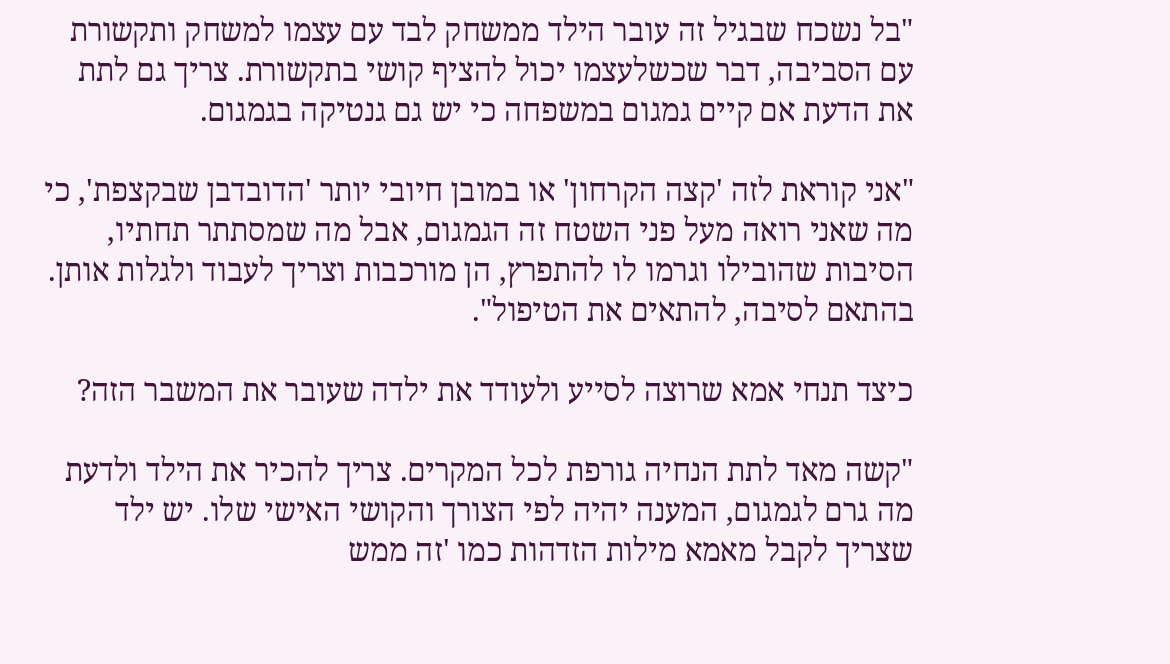"בל נשכח שבגיל זה עובר הילד ממשחק לבד עם עצמו למשחק ותקשורת עם הסביבה, דבר שכשלעצמו יכול להציף קושי בתקשורת. צריך גם לתת את הדעת אם קיים גמגום במשפחה כי יש גם גנטיקה בגמגום.

"אני קוראת לזה 'קצה הקרחון' או במובן חיובי יותר 'הדובדבן שבקצפת', כי מה שאני רואה מעל פני השטח זה הגמגום, אבל מה שמסתתר תחתיו, הסיבות שהובילו וגרמו לו להתפרץ, הן מורכבות וצריך לעבוד ולגלות אותן. בהתאם לסיבה, להתאים את הטיפול".

כיצד תנחי אמא שרוצה לסייע ולעודד את ילדה שעובר את המשבר הזה?

"קשה מאד לתת הנחיה גורפת לכל המקרים. צריך להכיר את הילד ולדעת מה גרם לגמגום, המענה יהיה לפי הצורך והקושי האישי שלו. יש ילד שצריך לקבל מאמא מילות הזדהות כמו 'זה ממש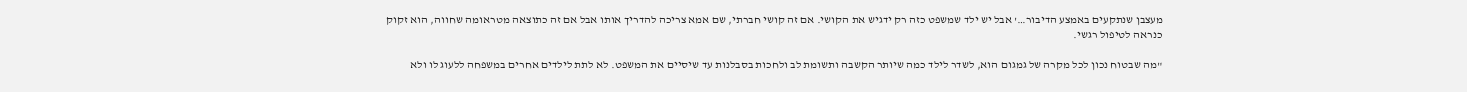מעצבן שנתקעים באמצע הדיבור…' אבל יש ילד שמשפט כזה רק ידגיש את הקושי. אם זה קושי חברתי, שם אמא צריכה להדריך אותו אבל אם זה כתוצאה מטראומה שחווה, הוא זקוק כנראה לטיפול רגשי.

"מה שבטוח נכון לכל מקרה של גמגום הוא, לשדר לילד כמה שיותר הקשבה ותשומת לב ולחכות בסבלנות עד שיסיים את המשפט. לא לתת לילדים אחרים במשפחה ללעוג לו ולא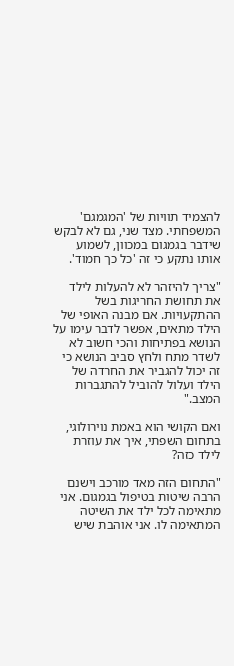להצמיד תוויות של 'המגמגם' המשפחתי. מצד שני, גם לא לבקש שידבר בגמגום במכוון, לשמוע אותו נתקע כי זה 'כל כך חמוד'.

"צריך להיזהר לא להעלות לילד את תחושת החריגות בשל ההתקעויות. אם מבנה האופי של הילד מתאים, אפשר לדבר עימו על הנושא בפתיחות והכי חשוב לא לשדר מתח ולחץ סביב הנושא כי זה יכול להגביר את החרדה של הילד ועלול להוביל להתגברות המצב."

ואם הקושי הוא באמת נוירולוגי, בתחום השפתי, איך את עוזרת לילד כזה?

"התחום הזה מאד מורכב וישנם הרבה שיטות בטיפול בגמגום. אני מתאימה לכל ילד את השיטה המתאימה לו. אני אוהבת שיש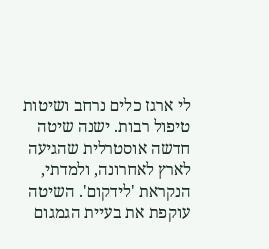לי ארגז כלים נרחב ושיטות טיפול רבות. ישנה שיטה חדשה אוסטרלית שהגיעה לארץ לאחרונה, ולמדתי, הנקראת 'לידקום'. השיטה עוקפת את בעיית הגמגום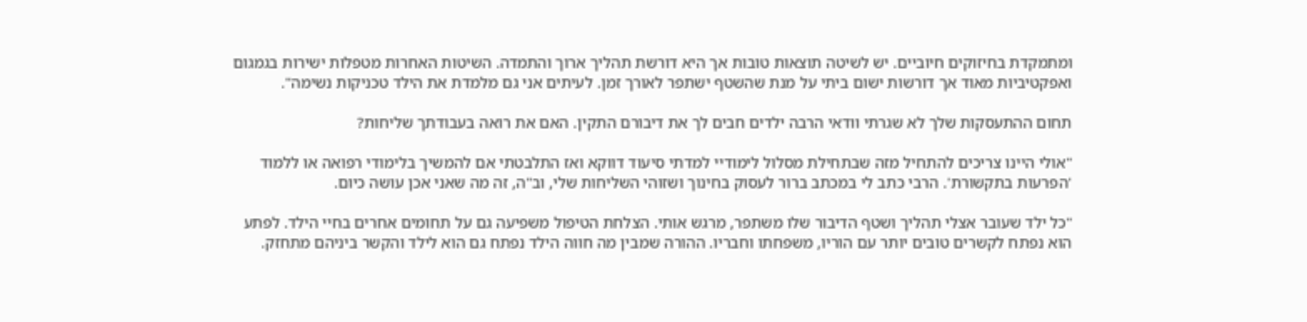ומתמקדת בחיזוקים חיוביים. יש לשיטה תוצאות טובות אך היא דורשת תהליך ארוך והתמדה. השיטות האחרות מטפלות ישירות בגמגום ואפקטיביות מאוד אך דורשות ישום ביתי על מנת שהשטף ישתפר לאורך זמן. לעיתים אני גם מלמדת את הילד טכניקות נשימה".

תחום ההתעסקות שלך לא שגרתי וודאי הרבה ילדים חבים לך את דיבורם התקין. האם את רואה בעבודתך שליחות?

"אולי היינו צריכים להתחיל מזה שבתחילת מסלול לימודיי למדתי סיעוד דווקא ואז התלבטתי אם להמשיך בלימודי רפואה או ללמוד 'הפרעות בתקשורת'. הרבי כתב לי במכתב ברור לעסוק בחינוך ושזוהי השליחות שלי, וב"ה, זה מה שאני אכן עושה כיום.

"כל ילד שעובר אצלי תהליך ושטף הדיבור שלו משתפר, מרגש אותי. הצלחת הטיפול משפיעה גם על תחומים אחרים בחיי הילד. לפתע הוא נפתח לקשרים טובים יותר עם הוריו, משפחתו וחבריו. ההורה שמבין מה חווה הילד נפתח גם הוא לילד והקשר ביניהם מתחזק.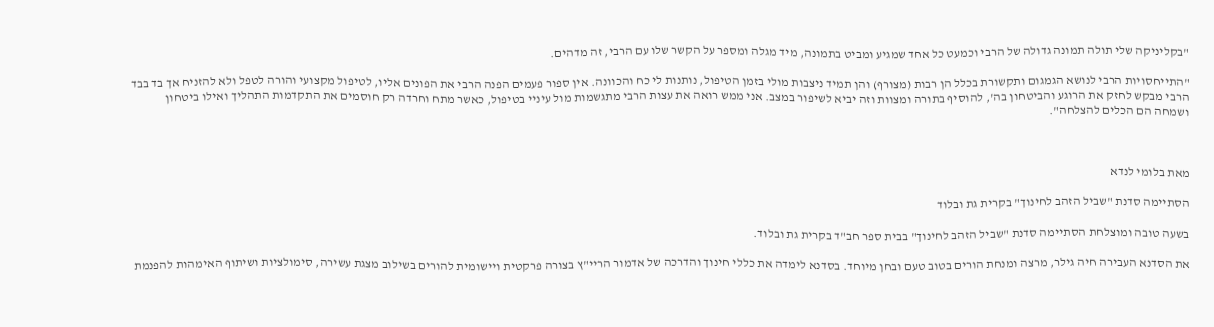"בקליניקה שלי תולה תמונה גדולה של הרבי וכמעט כל אחד שמגיע ומביט בתמונה, מיד מגלה ומספר על הקשר שלו עם הרבי, זה מדהים.

"התייחסויות הרבי לנושא הגמגום ותקשורת בכלל הן רבות (מצורף) והן תמיד ניצבות מולי בזמן הטיפול, נותנות לי כח והכוונה. אין ספור פעמים הפנה הרבי את הפונים אליו, לטיפול מקצועי והורה לטפל ולא להזניח אך בד בבד הרבי מבקש לחזק את הרוגע והביטחון בה', להוסיף בתורה ומצוות וזה יביא לשיפור במצב. אני ממש רואה את עצות הרבי מתגשמות מול עיניי בטיפול, כאשר מתח וחרדה רק חוסמים את התקדמות התהליך ואילו ביטחון ושמחה הם הכלים להצלחה".



מאת בלומי לנדא

הסתיימה סדנת "שביל הזהב לחינוך" בקרית גת ובלוד

בשעה טובה ומוצלחת הסתיימה סדנת "שביל הזהב לחינוך" בבית ספר חב"ד בקרית גת ובלוד.

את הסדנא העבירה חיה גילר, מרצה ומנחת הורים בטוב טעם ובחן מיוחד. בסדנא לימדה את כללי חינוך והדרכה של אדמור הריי"ץ בצורה פרקטית ויישומית להורים בשילוב מצגת עשירה, סימולציות ושיתוף האימהות להפנמת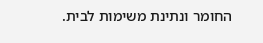החומר ונתינת משימות לבית.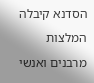הסדנא קיבלה המלצות מרבנים ואנשי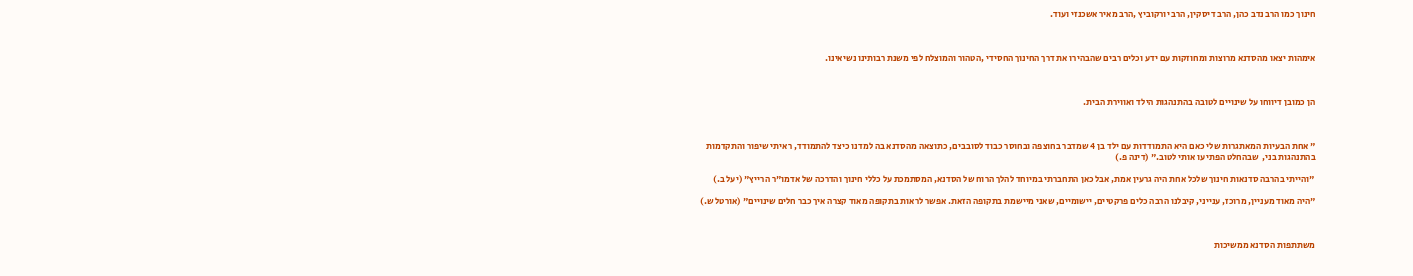חינוך כמו הרב נדב כהן, הרב דיסקין, הרב יורקוביץ ,הרב מאיר אשכנזי ועוד.



אימהות יצאו מהסדנא מרוצות ומחוזקות עם ידע וכלים רבים שהבהירו את דרך החינוך החסידי ,הטהור והמוצלח לפי משנת רבותינו נשיאינו.



הן כמובן דיווחו על שינויים לטובה בהתנהגות הילד ואווירת הבית.



" אחת הבעיות המאתגרות שלי כאם היא התמודדות עם ילד בן 4 שמדבר בחוצפה ובחוסר כבוד לסובבים, כתוצאה מהסדנא בה למדנו כיצד להתמודד, ראיתי שיפור והתקדמות בהתנהגות בני,  שבהחלט הפתיעו אותי לטוב." (דינה פ.)

"והייתי בהרבה סדנאות חינוך שלכל אחת היה גרעין אמת, אבל כאן התחברתי במיוחד להלך הרוח של הסדנא, המסתמכת על כללי חינוך והדרכה של אדמו"ר הרייץ" (יעל ב.)

"היה מאוד מעניין, מרוכז, ענייני, קיבלנו הרבה כלים פרקטיים, יישומיים, שאני מיישמת בתקופה הזאת. אפשר לראות בתקופה מאוד קצרה איך כבר חלים שינויים" (אורטל ש.)



משתתפות הסדנא ממשיכות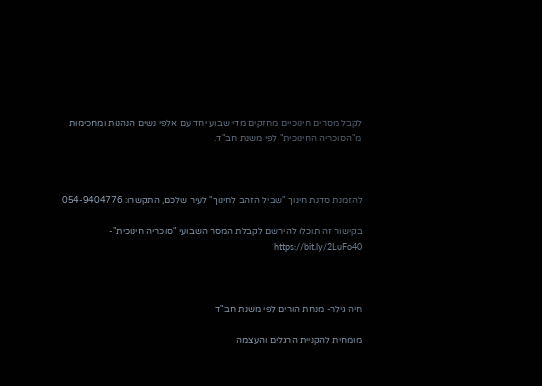לקבל מסרים חינוכיים מחזקים מדי שבוע יחד עם אלפי נשים הנהנות ומחכימות מ"הסוכריה החינוכית" לפי משנת חב"ד.



להזמנת סדנת חינוך "שביל הזהב לחינוך" לעיר שלכם, התקשרו: 054-9404776

בקישור זה תוכלו להירשם לקבלת המסר השבועי "סוכריה חינוכית"- https://bit.ly/2LuFo40



חיה גילר- מנחת הורים לפי משנת חב"ד

מומחית להקניית הרגלים והעצמה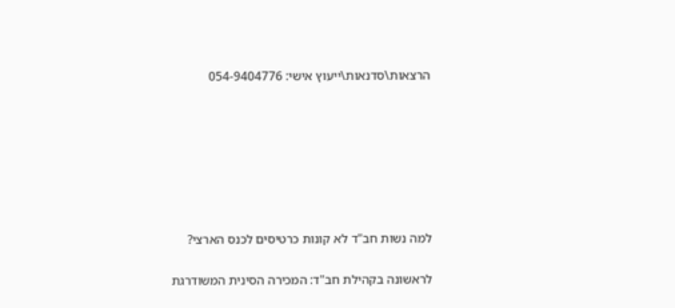הרצאות\סדנאות\ייעוץ אישי: 054-9404776







למה נשות חב"ד לא קונות כרטיסים לכנס הארצי?

לראשונה בקהילת חב"ד: המכירה הסינית המשודרגת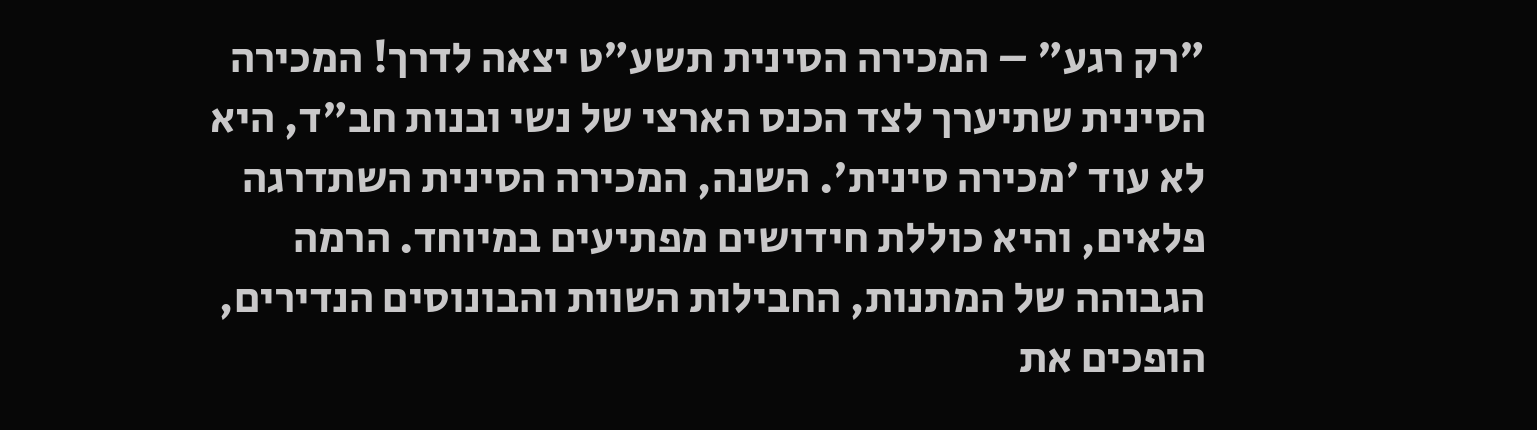"רק רגע" – המכירה הסינית תשע"ט יצאה לדרך! המכירה הסינית שתיערך לצד הכנס הארצי של נשי ובנות חב"ד, היא לא עוד 'מכירה סינית'. השנה, המכירה הסינית השתדרגה פלאים, והיא כוללת חידושים מפתיעים במיוחד. הרמה הגבוהה של המתנות, החבילות השוות והבונוסים הנדירים, הופכים את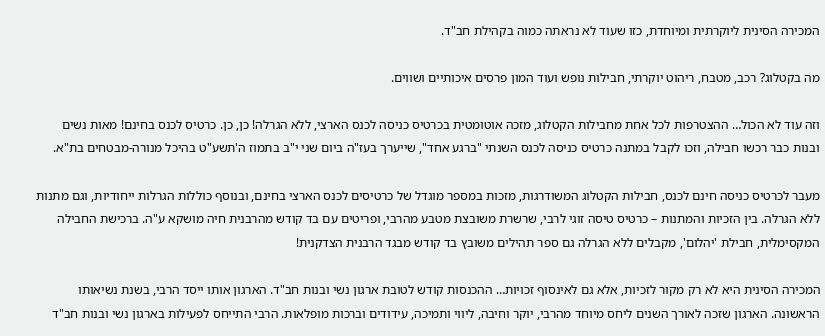המכירה הסינית ליוקרתית ומיוחדת, כזו שעוד לא נראתה כמוה בקהילת חב"ד.

מה בקטלוג? רכב, מטבח, ריהוט יוקרתי, חבילות נופש ועוד המון פרסים איכותיים ושווים.

וזה עוד לא הכול… ההצטרפות לכל אחת מחבילות הקטלוג, מזכה אוטומטית בכרטיס כניסה לכנס הארצי, ללא הגרלה! כן, כן. כרטיס לכנס בחינם! מאות נשים ובנות כבר רכשו חבילה, וזכו לקבל במתנה כרטיס כניסה לכנס השנתי "ברגע אחד", שייערך בעז"ה ביום שני י"ב בתמוז ה'תשע"ט בהיכל מנורה-מבטחים בת"א.

מעבר לכרטיס כניסה חינם לכנס, חבילות הקטלוג המשודרגות, מזכות במספר מוגדל של כרטיסים לכנס הארצי בחינם, ובנוסף כוללות הגרלות ייחודיות, וגם מתנות ללא הגרלה. בין הזכיות והמתנות – כרטיס טיסה זוגי לרבי, שרשרת משובצת מטבע מהרבי, ופריטים עם בד קודש מהרבנית חיה מושקא ע"ה. ברכישת החבילה המקסימלית, חבילת 'יהלום', מקבלים ללא הגרלה גם ספר תהילים משובץ בד קודש מבגד הרבנית הצדקנית!

המכירה הסינית היא לא רק מקור לזכיות, אלא גם לאינסוף זכויות… ההכנסות קודש לטובת ארגון נשי ובנות חב"ד. הארגון אותו ייסד הרבי, בשנת נשיאותו הראשונה. הארגון שזכה לאורך השנים ליחס מיוחד מהרבי, יוקר וחיבה, ליווי ותמיכה, עידודים וברכות מופלאות. הרבי התייחס לפעילות בארגון נשי ובנות חב"ד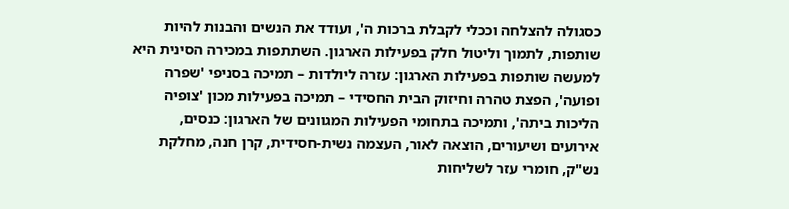כסגולה להצלחה וככלי לקבלת ברכות ה', ועודד את הנשים והבנות להיות שותפות, לתמוך וליטול חלק בפעילות הארגון. השתתפות במכירה הסינית היא למעשה שותפות בפעילות הארגון: עזרה ליולדות – תמיכה בסניפי 'שפרה ופועה', הפצת טהרה וחיזוק הבית החסידי – תמיכה בפעילות מכון 'צופיה הליכות ביתה', ותמיכה בתחומי הפעילות המגוונים של הארגון: כנסים, אירועים ושיעורים, הוצאה לאור, העצמה נשית-חסידית, קרן חנה, מחלקת נש"ק, חומרי עזר לשליחות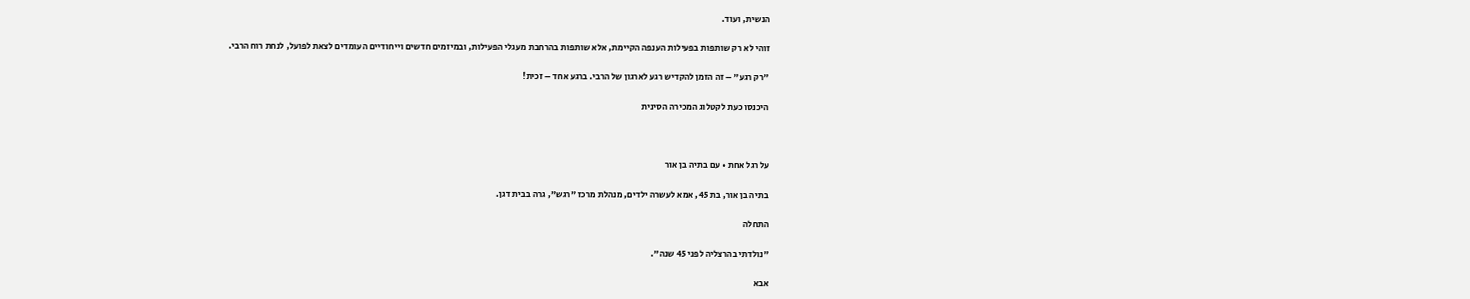הנשית, ועוד.

זוהי לא רק שותפות בפעילות הענפה הקיימת, אלא שותפות בהרחבת מעגלי הפעילות, ובמיזמים חדשים וייחודיים העומדים לצאת לפועל, לנחת רוח הרבי.

"רק רגע" – זה הזמן להקדיש רגע לארגון של הרבי. ברגע אחד – זכית!

היכנסו כעת לקטלוג המכירה הסינית



על רגל אחת • עם בתיה בן אור

בתיה בן אור, בת 45, אמא לעשרה ילדים, מנהלת מרכז "רגש", גרה בבית דגן.

התחלה

"נולדתי בהרצליה לפני 45 שנה".

אבא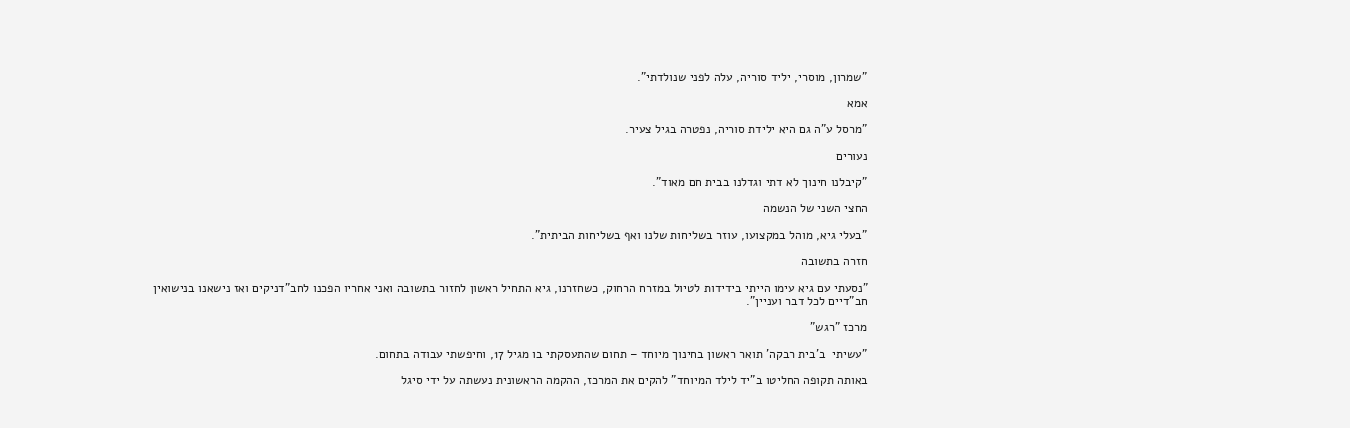"שמרון, מוסרי, יליד סוריה, עלה לפני שנולדתי".

אמא

"מרסל ע"ה גם היא ילידת סוריה, נפטרה בגיל צעיר.

נעורים

"קיבלנו חינוך לא דתי וגדלנו בבית חם מאוד".

החצי השני של הנשמה

"בעלי גיא, מוהל במקצועו, עוזר בשליחות שלנו ואף בשליחות הביתית".

חזרה בתשובה

"נסעתי עם גיא עימו הייתי בידידות לטיול במזרח הרחוק, כשחזרנו, גיא התחיל ראשון לחזור בתשובה ואני אחריו הפכנו לחב"דניקים ואז נישאנו בנישואין חב"דיים לכל דבר ועניין".

מרכז "רגש"

"עשיתי  ב'בית רבקה' תואר ראשון בחינוך מיוחד – תחום שהתעסקתי בו מגיל 17, וחיפשתי עבודה בתחום.

באותה תקופה החליטו ב"יד לילד המיוחד" להקים את המרכז, ההקמה הראשונית נעשתה על ידי סיגל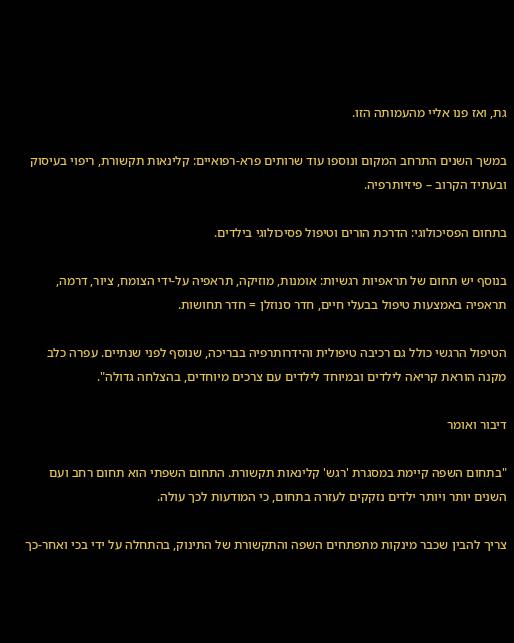גת, ואז פנו אליי מהעמותה הזו.

במשך השנים התרחב המקום ונוספו עוד שרותים פרא-רפואיים: קלינאות תקשורת, ריפוי בעיסוק ובעתיד הקרוב – פיזיותרפיה.

בתחום הפסיכולוגי: הדרכת הורים וטיפול פסיכולוגי בילדים.

בנוסף יש תחום של תראפיות רגשיות: אומנות, מוזיקה, תראפיה על-ידי הצומח, ציור, דרמה, תראפיה באמצעות טיפול בבעלי חיים, חדר סנוזלן = חדר תחושות.

הטיפול הרגשי כולל גם רכיבה טיפולית והידרותרפיה בבריכה, שנוסף לפני שנתיים. עפרה כלב מקנה הוראת קריאה לילדים ובמיוחד לילדים עם צרכים מיוחדים, בהצלחה גדולה".

דיבור ואומר

"בתחום השפה קיימת במסגרת 'רגש' קלינאות תקשורת. התחום השפתי הוא תחום רחב ועם השנים יותר ויותר ילדים נזקקים לעזרה בתחום, כי המודעות לכך עולה.

צריך להבין שכבר מינקות מתפתחים השפה והתקשורת של התינוק, בהתחלה על ידי בכי ואחר-כך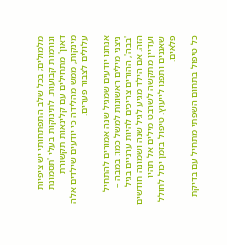מלמולים; בכל שלב התפתחותי יש ציפיות ונורמות קבועות. לתינוקות בעלי 'תסמונת דאון' מתחילים עם קלינאות תקשורת מינקות, ממש מהלידה כי יודעים שילדים אלה עלולים לצבור פערים.

אנחנו יודעים שמגיל שנה אמורים להתחיל ניצני מילים ראשונות למשל כמו: במבה – 'בבה', ההורים צריכים להיות ערניים בגיל הזה. אם הילד מגיע לגיל שנה ושמונה חודשים ועדיין מתקשה לשרבט מילים אל תהיו שאננים ותפנו לייעוץ. טיפול בזמן יכול לחולל פלאים.

כל טיפול בתחום השפתי מתחיל עם בדיקת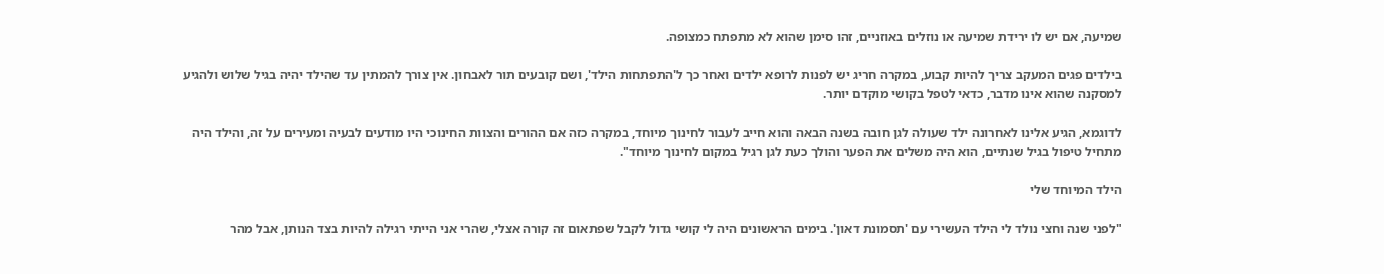שמיעה, אם יש לו ירידת שמיעה או נוזלים באוזניים, זהו סימן שהוא לא מתפתח כמצופה.

בילדים פגים המעקב צריך להיות קבוע, במקרה חריג יש לפנות לרופא ילדים ואחר כך ל'התפתחות הילד', ושם קובעים תור לאבחון. אין צורך להמתין עד שהילד יהיה בגיל שלוש ולהגיע למסקנה שהוא אינו מדבר, כדאי לטפל בקושי מוקדם יותר.

לדוגמא, הגיע אלינו לאחרונה ילד שעולה לגן חובה בשנה הבאה והוא חייב לעבור לחינוך מיוחד, במקרה כזה אם ההורים והצוות החינוכי היו מודעים לבעיה ומעירים על זה, והילד היה מתחיל טיפול בגיל שנתיים, הוא היה משלים את הפער והולך כעת לגן רגיל במקום לחינוך מיוחד".

הילד המיוחד שלי

"לפני שנה וחצי נולד לי הילד העשירי עם 'תסמונת דאון'. בימים הראשונים היה לי קושי גדול לקבל שפתאום זה קורה אצלי, שהרי אני הייתי רגילה להיות בצד הנותן, אבל מהר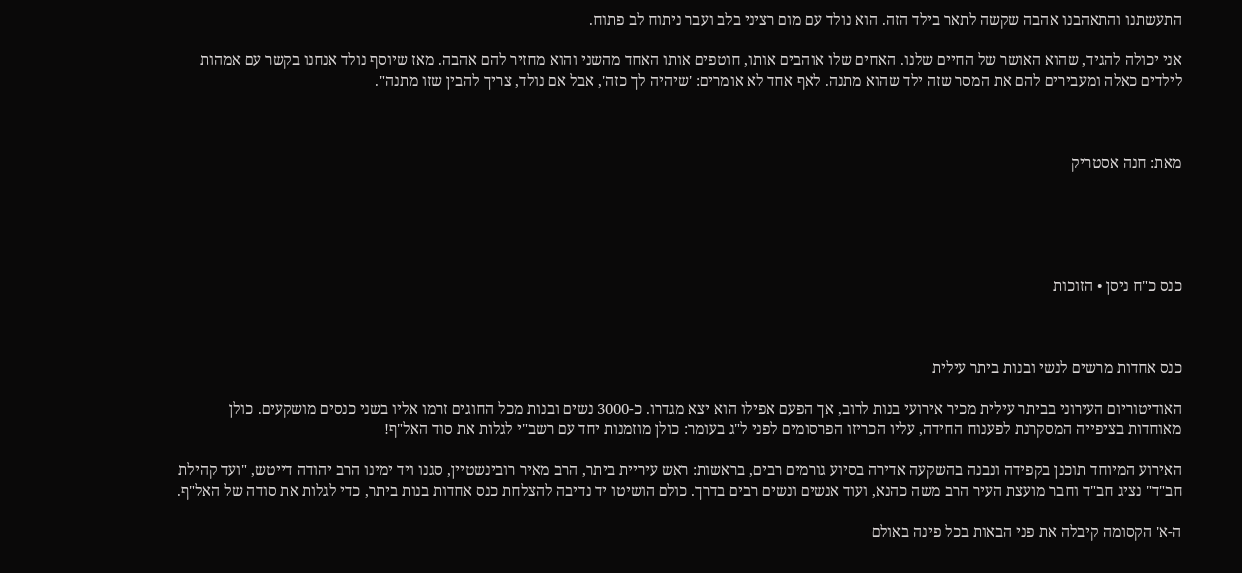התעשתנו והתאהבנו אהבה שקשה לתאר בילד הזה. הוא נולד עם מום רציני בלב ועבר ניתוח לב פתוח.

אני יכולה להגיד, שהוא האושר של החיים שלנו. האחים שלו אוהבים אותו, חוטפים אותו האחד מהשני והוא מחזיר להם אהבה. מאז שיוסף נולד אנחנו בקשר עם אמהות לילדים כאלה ומעבירים להם את המסר שזה ילד שהוא מתנה. לאף אחד לא אומרים: 'שיהיה לך כזה', אבל אם נולד, צריך להבין שזו מתנה".



מאת: חנה אסטריק





כנס כ"ח ניסן • הזוכות



כנס אחדות מרשים לנשי ובנות ביתר עילית

האודיטוריום העירוני בביתר עילית מכיר אירועי בנות לרוב, אך הפעם אפילו הוא יצא מגדרו. כ-3000 נשים ובנות מכל החוגים זרמו אליו בשני כנסים מושקעים. כולן מאוחדות בציפייה המסקרנת לפענוח החידה, עליו הכריזו הפרסומים לפני ל"ג בעומר: כולן מוזמנות יחד עם רשב"י לגלות את סוד האל"ף!

האירוע המיוחד תוכנן בקפידה ונבנה בהשקעה אדירה בסיוע גורמים רבים, בראשות: ראש עיריית ביתר, הרב מאיר רובינשטיין, סגנו ויד ימינו הרב יהודה דייטש, "ועד קהילת חב"ד" נציג חב"ד וחבר מועצת העיר הרב משה כהנא, ועוד אנשים ונשים רבים בדרך. כולם הושיטו יד נדיבה להצלחת כנס אחדות בנות ביתר, כדי לגלות את סודה של האל"ף.

ה-א' הקסומה קיבלה את פני הבאות בכל פינה באולם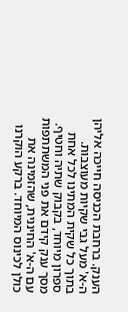הענק. ברחבת הכניסה חייכה אליהן ה-א' מעל גבי שקיות מעוצבות. בתוך כל שקית המתינו לכל אחת ספרון מיוחד, בקבוק שתיה וחטיף. מסך ענק קידם את פני המשתתפות עם ה-א' החיננית, שהזמינה את כולן לכינוס המיוחד. ברקע הוקרנו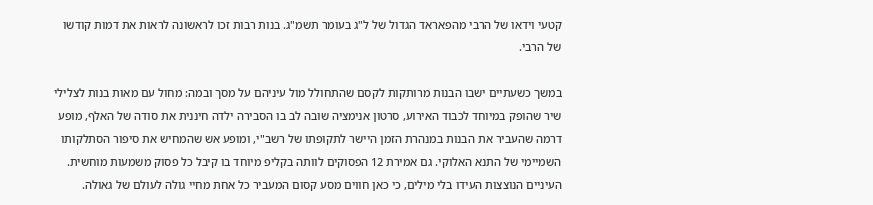קטעי וידאו של הרבי מהפאראד הגדול של ל"ג בעומר תשמ"ג. בנות רבות זכו לראשונה לראות את דמות קודשו של הרבי.

במשך כשעתיים ישבו הבנות מרותקות לקסם שהתחולל מול עיניהם על מסך ובמה: מחול עם מאות בנות לצלילי שיר שהופק במיוחד לכבוד האירוע, סרטון אנימציה שובה לב בו הסבירה ילדה חיננית את סודה של האלף, מופע דרמה שהעביר את הבנות במנהרת הזמן היישר לתקופתו של רשב"י, ומופע אש שהמחיש את סיפור הסתלקותו השמיימי של התנא האלוקי. גם אמירת 12 הפסוקים לוותה בקליפ מיוחד בו קיבל כל פסוק משמעות מוחשית. העיניים הנוצצות העידו בלי מילים, כי כאן חווים מסע קסום המעביר כל אחת מחיי גולה לעולם של גאולה.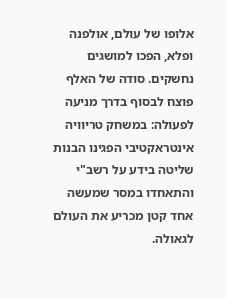אלופו של עולם, אולפנה ופלא, הפכו למושגים נחשקים. סודה של האלף פוצח לבסוף בדרך מניעה לפעולה: במשחק טריוויה אינטראקטיבי הפגינו הבנות שליטה בידע על רשב"י והתאחדו במסר שמעשה אחד קטן מכריע את העולם לגאולה.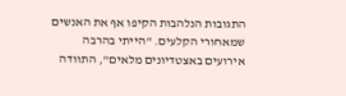התגובות הנלהבות הקיפו אף את האנשים שמאחורי הקלעים. "הייתי בהרבה אירועים באצטדיונים מלאים", התוודה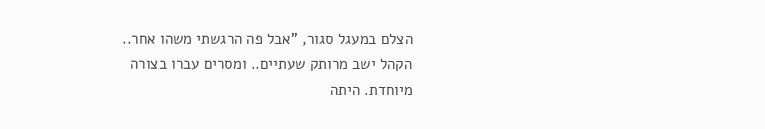הצלם במעגל סגור, "אבל פה הרגשתי משהו אחר.. הקהל ישב מרותק שעתיים.. ומסרים עברו בצורה מיוחדת. היתה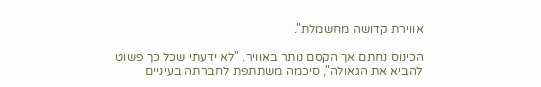אווירת קדושה מחשמלת".

הכינוס נחתם אך הקסם נותר באוויר. "לא ידעתי שכל כך פשוט להביא את הגאולה", סיכמה משתתפת לחברתה בעיניים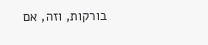בורקות, וזה, אם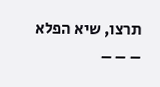תרצו, שיא הפלא – – –